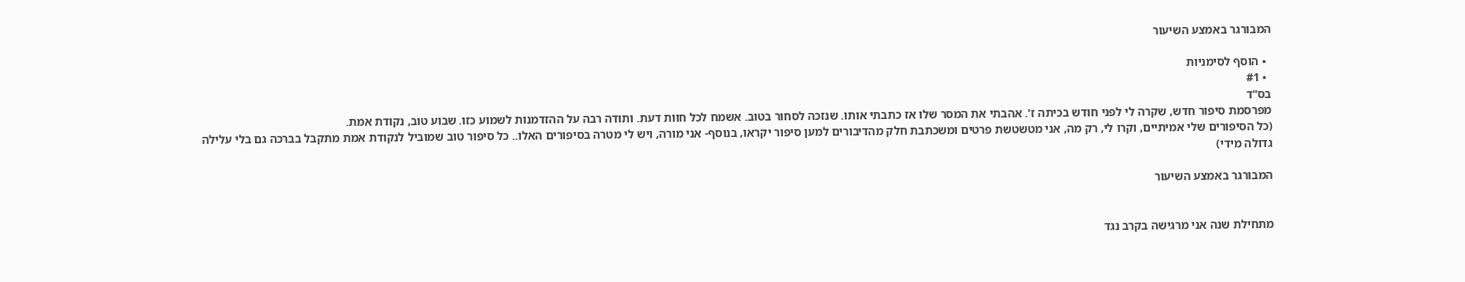המבורגר באמצע השיעור

  • הוסף לסימניות
  • #1
בס"ד
מפרסמת סיפור חדש, שקרה לי לפני חודש בכיתה ז'. אהבתי את המסר שלו אז כתבתי אותו. שנזכה לסחור בטוב. אשמח לכל חוות דעת. ותודה רבה על ההזדמנות לשמוע כזו. שבוע טוב, נקודת אמת.
(כל הסיפורים שלי אמיתיים, וקרו לי, רק מה, אני מטשטשת פרטים ומשכתבת חלק מהדיבורים למען סיפור יקראו, בנוסף- אני מורה, ויש לי מטרה בסיפורים האלו.. כל סיפור טוב שמוביל לנקודת אמת מתקבל בברכה גם בלי עלילה גדולה מידי)

המבורגר באמצע השיעור


מתחילת שנה אני מרגישה בקרב נגד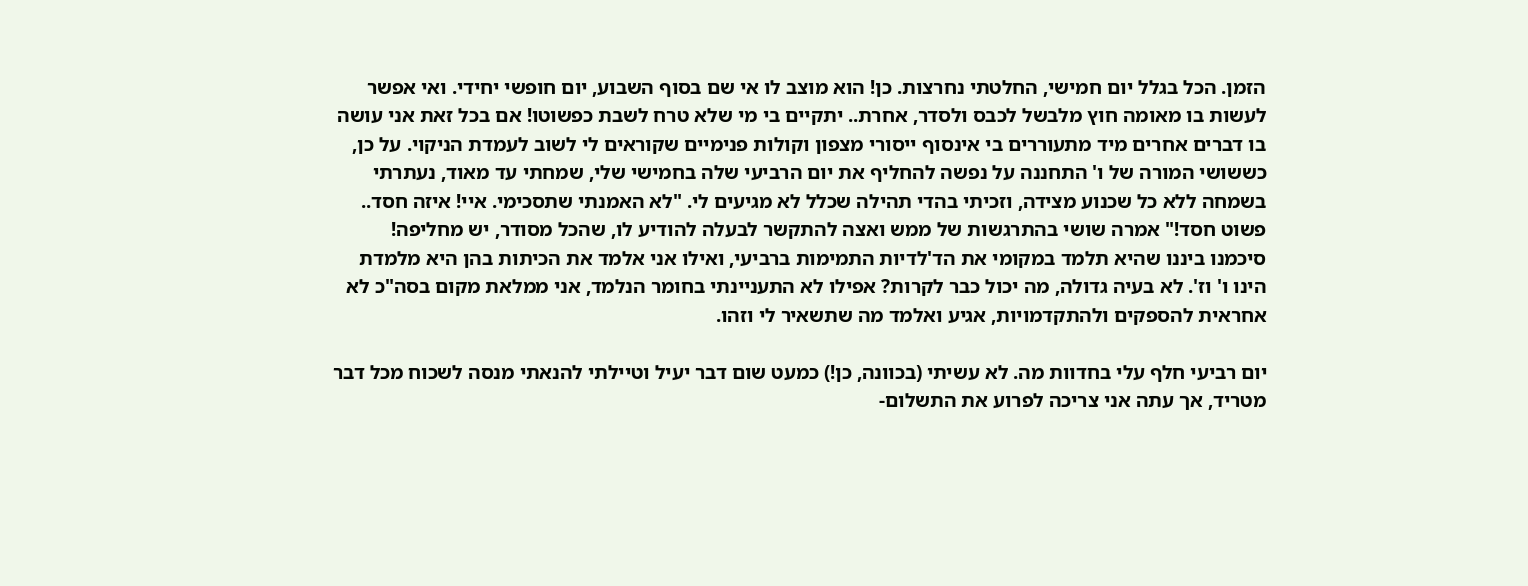הזמן. הכל בגלל יום חמישי, החלטתי נחרצות. כן! הוא מוצב לו אי שם בסוף השבוע, יום חופשי יחידי. ואי אפשר לעשות בו מאומה חוץ מלבשל לכבס ולסדר, אחרת.. יתקיים בי מי שלא טרח לשבת כפשוטו! אם בכל זאת אני עושה בו דברים אחרים מיד מתעוררים בי אינסוף ייסורי מצפון וקולות פנימיים שקוראים לי לשוב לעמדת הניקוי. על כן, כששושי המורה של ו' התחננה על נפשה להחליף את יום הרביעי שלה בחמישי שלי, שמחתי עד מאוד, נעתרתי בשמחה ללא כל שכנוע מצידה, וזכיתי בהדי תהילה שכלל לא מגיעים לי. "לא האמנתי שתסכימי. איי! איזה חסד.. פשוט חסד!" אמרה שושי בהתרגשות של ממש ואצה להתקשר לבעלה להודיע לו, שהכל מסודר, יש מחליפה! סיכמנו ביננו שהיא תלמד במקומי את הד'לדיות התמימות ברביעי, ואילו אני אלמד את הכיתות בהן היא מלמדת הינו ו' וז'. לא בעיה גדולה, מה יכול כבר לקרות? אפילו לא התעניינתי בחומר הנלמד, אני ממלאת מקום בסה"כ לא אחראית להספקים ולהתקדמויות, אגיע ואלמד מה שתשאיר לי וזהו.

יום רביעי חלף עלי בחדוות מה. לא עשיתי (בכוונה, כן!) כמעט שום דבר יעיל וטיילתי להנאתי מנסה לשכוח מכל דבר מטריד, אך עתה אני צריכה לפרוע את התשלום-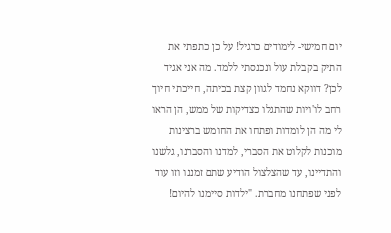יום חמישי- לימודים כרגיל! על כן כתפתי את התיק בקבלת עול ונכנסתי ללמד. מה אני אגיד לכן? דווקא נחמד לגוון קצת בכיתה, חייכתי חיוך רחב לו'ויות שהתגלו כצדיקות של ממש, הן הראו לי מה הן לומדות ופתחו את החומש ברצינות מוכנות לקלוט את הסברי, למדנו והסברנו, גלשנו והתדיינו, עד שהצלצול הודיע שתם זמננו וזו עוד לפני שפתחנו מחברת. "ילדות סיימנו להיום!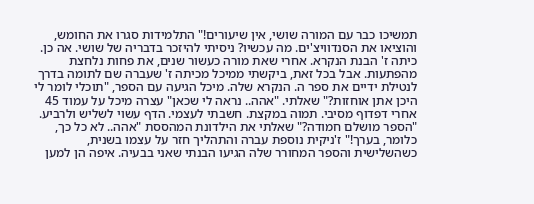תמשיכו כבר עם המורה שושי, אין שיעורים!" התלמידות סגרו את החומש, והוציאו את הסנדוויצ'ים. מה עכשיו? ניסיתי להיזכר בדבריה של שושי. אה כן. כיתה ז' הבנת הנקרא. אחרי שאת מורה כעשור שנים, את פחות נלחצת מהפתעות. אבל בכל זאת, ביקשתי ממיכל מכיתה ז' שעברה שם לתומה בדרך לנטילת ידיים את ספר ה. הנקרא שלה. מיכל הגיעה עם הספר, "תוכלי לומר לי היכן אתן אוחזות?" שאלתי. "אהה.. נראה לי שכאן" עצרה מיכל על עמוד 45 אחרי דפדוף מסיבי. תמוה במקצת. חשבתי לעצמי. הדף עשוי לשליש ולרביע. "הספר מושלם חמודה?" שאלתי את הילדונת המהססת "אהה.. לא כל כך, כלומר, בערך!" ז'ניקית נוספת עברה והתהליך חזר על עצמו בשנית, כשהשלישית והספר המחורר שלה הגיעו הבנתי שאני בבעיה. איפה הן למען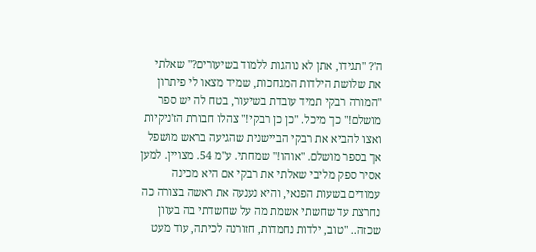ה'? "תגידו, אתן לא נוהגות ללמוד בשיעורים?" שאלתי את שלושת הילדות המגחכות, שמיד מצאו לי פיתרון "המורה רבקי תמיד עובדת בשיעור, בטח לה יש ספר מושלם!" כך מיכל. "כן כן רבקי!" צהלו חבורת הז'ניקיות ואצו להביא את רבקי הביישנית שהגיעה בראש מושפל אך בספר מושלם. "אוהו!" שמחתי. ע"מ 54. מצויין. למען אסיר ספק מליבי שאלתי את רבקי אם היא מכינה עמודים בשעות הפנאי, והיא נענעה את ראשה בצורה כה נחרצת עד שחשתי אשמת מה על שחשדתי בה בעוון שכזה.. "טוב, ילדות נחמדות, חזורנה לכיתה, עוד מעט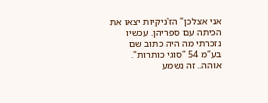אני אצלכן" הז'ניקיות יצאו את הכיתה עם ספריהן. עכשיו נזכרתי מה היה כתוב שם בע"מ 54 "סוגי כותרות". אוהה.. זה נשמע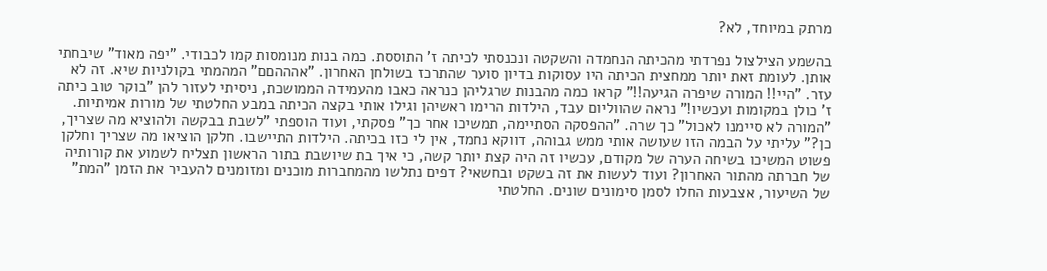מרתק במיוחד, לא?

בהשמע הצילצול נפרדתי מהכיתה הנחמדה והשקטה ונכנסתי לכיתה ז' התוססת. כמה בנות מנומסות קמו לכבודי. "יפה מאוד" שיבחתי אותן. לעומת זאת יותר ממחצית הכיתה היו עסוקות בדיון סוער שהתרכז בשולחן האחרון. "אהההםם" המהמתי בקולניות שיא. זה לא עזר. "היי!! המורה שיפרה הגיעה!!" קראו כמה מהבנות שרגליהן כנראה כאבו מהעמידה הממושכת, ניסיתי לעזור להן "בוקר טוב כיתה ז' כולן במקומות ועכשיו!" נראה שהווליום עבד, הילדות הרימו ראשיהן וגילו אותי בקצה הכיתה במבע החלטתי של מורות אמיתיות. "המורה לא סיימנו לאכול" כך שרה. "ההפסקה הסתיימה, תמשיכו אחר כך" פסקתי, ועוד הוספתי "לשבת בבקשה ולהוציא מה שצריך, כן?" עליתי על הבמה הזו שעושה אותי ממש גבוהה, דווקא נחמד, אין לי כזו בכיתה. הילדות התיישבו. חלקן הוציאו מה שצריך וחלקן פשוט המשיכו בשיחה הערה של מקודם, עכשיו זה היה קצת יותר קשה, כי איך בת שיושבת בתור הראשון תצליח לשמוע את קורותיה של חברתה מהתור האחרון? ועוד לעשות את זה בשקט ובחשאי? דפים נתלשו מהמחברות מוכנים ומזומנים להעביר את הזמן "המת" של השיעור, אצבעות החלו לסמן סימונים שונים. החלטתי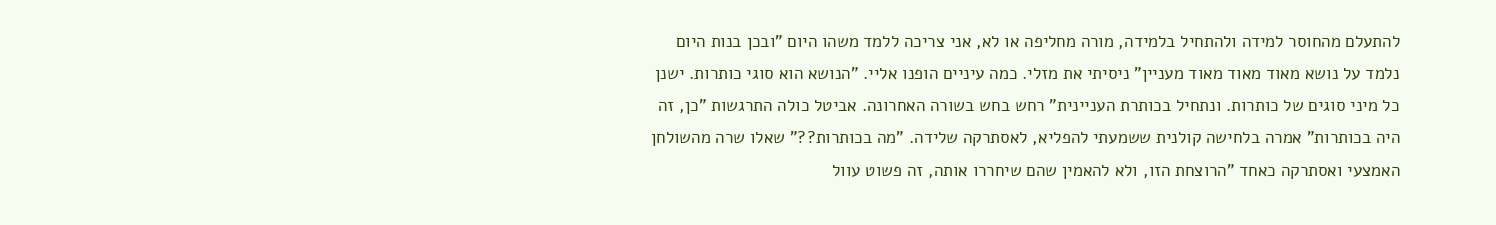להתעלם מהחוסר למידה ולהתחיל בלמידה, מורה מחליפה או לא, אני צריכה ללמד משהו היום "ובכן בנות היום נלמד על נושא מאוד מאוד מאוד מעניין" ניסיתי את מזלי. כמה עיניים הופנו אליי. "הנושא הוא סוגי כותרות. ישנן כל מיני סוגים של כותרות. ונתחיל בכותרת העניינית" רחש בחש בשורה האחרונה. אביטל כולה התרגשות "כן, זה היה בכותרות" אמרה בלחישה קולנית ששמעתי להפליא, לאסתרקה שלידה. "מה בכותרות??" שאלו שרה מהשולחן האמצעי ואסתרקה כאחד "הרוצחת הזו, ולא להאמין שהם שיחררו אותה, זה פשוט עוול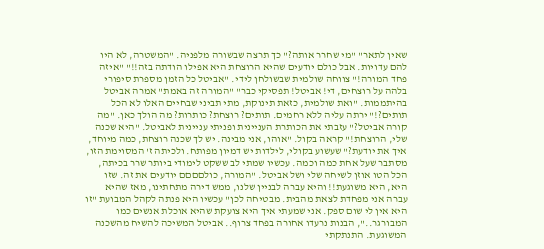שאין לתאר" "מי שחרר אותה?" כך תרצה שבשורה מלפניה. "המשטרה, לא היו להם עדויות. אבל כולם יודעים שהיא הרוצחת היא אפילו הודתה בזה!!" "איזה פחד המורה!" צווחה שולמית שבשולחן לידי. "אביטל כל הזמן מספרת סיפורי בלהה על רוצחים, די! אביטל! תפסיקי כבר" "המורה זה באמת" אמרה אביטל בהיתממות. "ואת שולמית, כזאת תינוקת, מתי תביני שבחיים האלו לא הכל תותים?!" ירתה עליה ללא רחמים. תותים? רוצחת? כותרות? מה הולך כאן. "מה קורה אביטל?" עזבתי את הכותרת העניינית ופניתי עניינית לאביטל. "היא שכנה שלי, הרוצחת!" קראה בקול. "אוהו, אני מבינה. יש לך שכנה רוצחת, כמה מיוחד, איך את יודעת?" שעשוע בקולי, לילדות יש דמיון מפותח. ולכיתה ז' המסוימת הזו, מסתבר שעל אחת כמה וכמה. עכשיו שמתי לב ששקט לימודי ביותר שרר בכיתה, הכל הטו אוזן לשיחה שלי ושל אביטל. "המורה, כולםםםם יודעים את זה. שזו היא, היא משוגעת!! והיא עברה לבניין שלנו, ממש דירה מתחתינו, מאז שהיא עברה אני מפחדת לצאת מהבית. מבטיחה לכן" עכשיו היא פנתה לקהל המבועת "זו היא אין לי שום ספק. אני שמעתי איך היא צועקת שהיא אוכלת אנשים כמו המבורגר..", הבנות נרעדו אחורה בפחד צרוף.. אביטל המשיכה להשיח מהשכנה המשוגעת. התנתקתי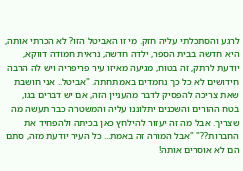לרגע והסתכלתי עליה חזק. מי זו האביטל הזו? לא הכרתי אותה, היא חדשה בבית הספר, ילדה חדשה, נראית חמודה דווקא, יודעת לרתק, זה בטוח, מגיעה מאיזו עיר פריפריה ויש לה הרבה חידושים לא כל כך נחמדים באמתחתה. "אביטל.. אני חושבת שאת צריכה להפסיק לדבר מהעניין הזה, אם יש דברים בגו, בטח ההורים והשכנים יתלוננו עליה והמשטרה כבר תעשה מה שצריך. אבל מה זה יעזור להילחץ כאן בכיתה ולהפחיד את החברות??" "אבל המורה זה באמת... כל העיר יודעת מזה, סתם הם לא אוסרים אותה!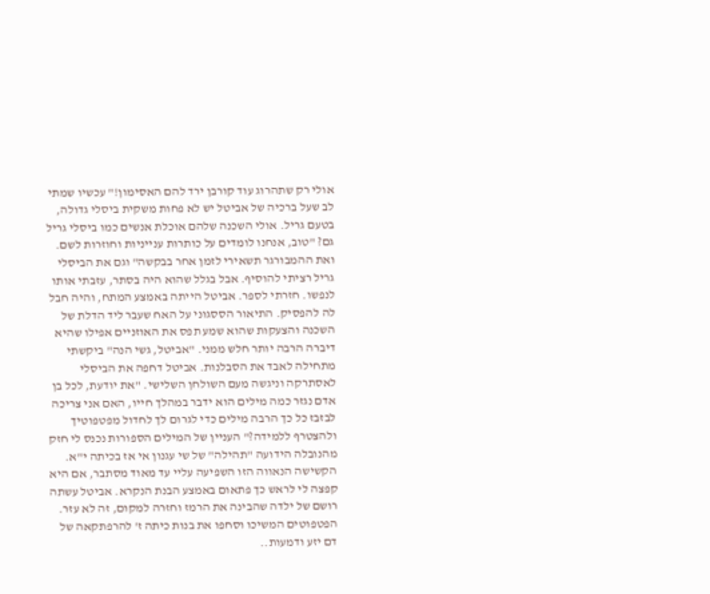אולי רק שתהרוג עוד קורבן ירד להם האסימון!" עכשיו שמתי לב שעל ברכיה של אביטל יש לא פחות משקית ביסלי גדולה, בטעם גריל. אולי השכנה שלהם אוכלת אנשים כמו ביסלי גריל גם? "טוב, אנחנו לומדים על כותרות ענייניות וחוזרות לשם. ואת ההמבורגר תשאירי לזמן אחר בבקשה" וגם את הביסלי גריל רציתי להוסיף. אבל בגלל שהוא היה בסתר, עזבתי אותו לנפשו. חזרתי לספר. אביטל הייתה באמצע המתח, והיה חבל לה להפסיק. התיאור הססגוני על האח שעבר ליד הדלת של השכנה והצעקות שהוא שמע תפס את האוזניים אפילו שהיא דיברה הרבה יותר חלש ממני. "אביטל, גשי הנה" ביקשתי מתחילה לאבד את הסבלנות. אביטל דחפה את הביסלי לאסתרקה וניגשה מעם השולחן השלישי. "את יודעת, לכל בן אדם נגזר כמה מילים הוא ידבר במהלך חייו, האם אני צריכה לבזבז כל כך הרבה מילים כדי לגרום לך לחדול מפטפוטיך ולהצטרף ללמידה?" העניין של המילים הספורות נכנס לי חזק מהנובלה הידועה "תהילה" של שי עגנון אי אז בכיתה י"א. הקשישה הנאווה הזו השפיעה עליי עד מאוד מסתבר, אם היא קפצה לי לראש כך פתאום באמצע הבנת הנקרא. אביטל עשתה רושם של ילדה שהבינה את הרמז וחזרה למקום, זה לא עזר. הפטפוטים המשיכו וסחפו את בנות כיתה ז' להרפתקאה של דם יזע ודמעות..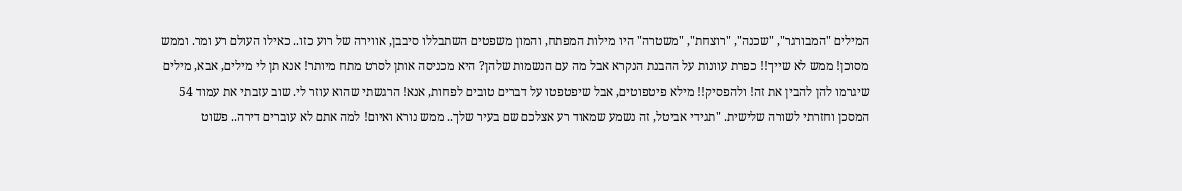המילים "המבורגר", "שכנה", "רוצחת", "משטרה" היו מילות המפתח, והמון משפטים השתבללו סיבבן, אווירה של רוע כזו.. כאילו העולם רע ומר. וממש מסוכן! ממש לא שייך!! כפרת עוונות על ההבנת הנקרא אבל מה עם הנשמות שלהן? היא מכניסה אותן לסרט מתח מיותר! אנא תן לי מילים, אבא, מילים שיגרמו להן להבין את זה! ולהפסיק!! מילא פיטפוטים, אבל שיפטפטו על דברים טובים לפחות, אנא! הרגשתי שהוא עוזר לי. שוב עזבתי את עמוד 54 המסכן וחזרתי לשורה שלישית. "תגידי אביטל, זה נשמע שמאוד רע אצלכם שם בעיר שלך.. ממש נורא ואיום! למה אתם לא עוברים דירה.. פשוט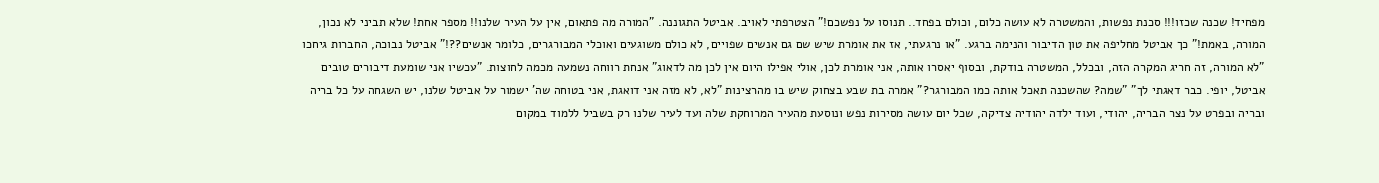מפחיד! שכנה שכזו!!! סכנת נפשות, והמשטרה לא עושה כלום, וכולם בפחד.. תנוסו על נפשכם!" הצטרפתי לאויב. אביטל התגוננה. "המורה מה פתאום, אין על העיר שלנו!! מספר אחת! שלא תביני לא נכון, המורה, באמת!" כך אביטל מחליפה את טון הדיבור והנימה ברגע. "או נרגעתי, אז את אומרת שיש שם גם אנשים שפויים, לא כולם משוגעים ואוכלי המבורגרים, כלומר אנשים??!" אביטל נבוכה, החברות גיחכו "לא המורה, זה חריג המקרה הזה, ובכלל, המשטרה בודקת, ובסוף יאסרו אותה, אני אומרת לכן, אולי אפילו היום אין לכן מה לדאוג" אנחת רווחה נשמעה מכמה לחוצות. "עכשיו אני שומעת דיבורים טובים אביטל, יופי. כבר דאגתי לך" "שמה? שהשכנה תאכל אותה כמו המבורגר?" אמרה בת שבע בצחוק שיש בו מהרצינות "לא, לא מזה אני דואגת, אני בטוחה שה' ישמור על אביטל שלנו, יש השגחה על כל בריה ובריה ובפרט על נצר הבריה, יהודי, ועוד ילדה יהודיה צדיקה, שכל יום עושה מסירות נפש ונוסעת מהעיר המרוחקת שלה ועד לעיר שלנו רק בשביל ללמוד במקום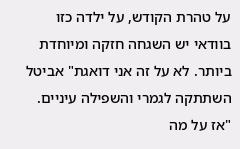על טהרת הקודש, על ילדה כזו בוודאי יש השגחה חזקה ומיוחדת ביותר. לא על זה אני דואגת" אביטל השתתקה לגמרי והשפילה עיניים. "אז על מה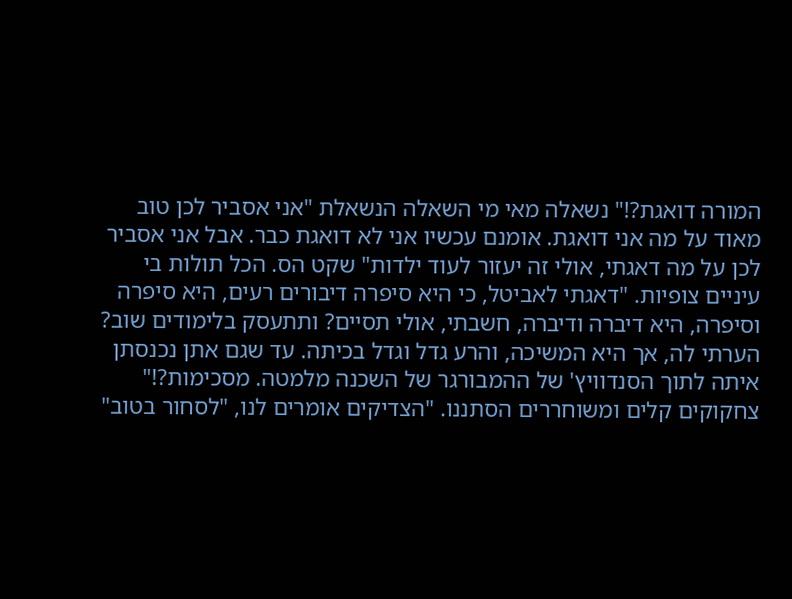המורה דואגת?!" נשאלה מאי מי השאלה הנשאלת "אני אסביר לכן טוב מאוד על מה אני דואגת. אומנם עכשיו אני לא דואגת כבר. אבל אני אסביר לכן על מה דאגתי, אולי זה יעזור לעוד ילדות" שקט הס. הכל תולות בי עיניים צופיות. "דאגתי לאביטל, כי היא סיפרה דיבורים רעים, היא סיפרה וסיפרה, היא דיברה ודיברה, חשבתי, אולי תסיים? ותתעסק בלימודים שוב? הערתי לה, אך היא המשיכה, והרע גדל וגדל בכיתה. עד שגם אתן נכנסתן איתה לתוך הסנדוויץ' של ההמבורגר של השכנה מלמטה. מסכימות?!" צחקוקים קלים ומשוחררים הסתננו. "הצדיקים אומרים לנו, "לסחור בטוב"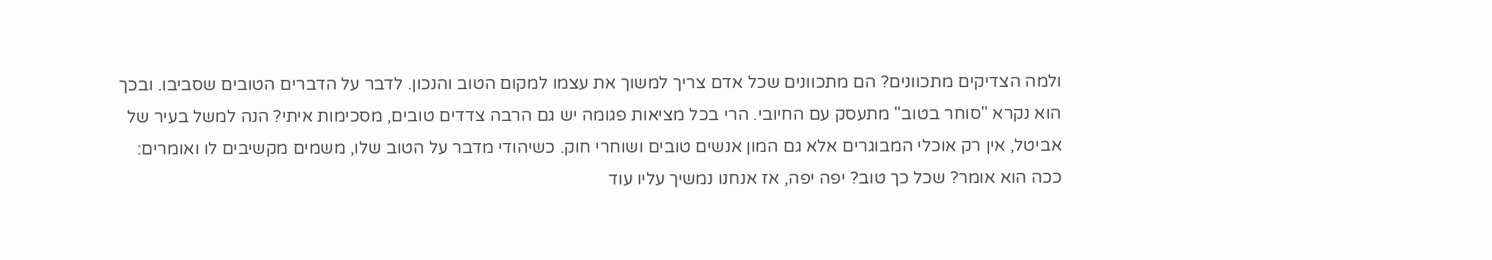ולמה הצדיקים מתכוונים? הם מתכוונים שכל אדם צריך למשוך את עצמו למקום הטוב והנכון. לדבר על הדברים הטובים שסביבו. ובכך הוא נקרא "סוחר בטוב" מתעסק עם החיובי. הרי בכל מציאות פגומה יש גם הרבה צדדים טובים, מסכימות איתי? הנה למשל בעיר של אביטל, אין רק אוכלי המבוגרים אלא גם המון אנשים טובים ושוחרי חוק. כשיהודי מדבר על הטוב שלו, משמים מקשיבים לו ואומרים: ככה הוא אומר? שכל כך טוב? יפה יפה, אז אנחנו נמשיך עליו עוד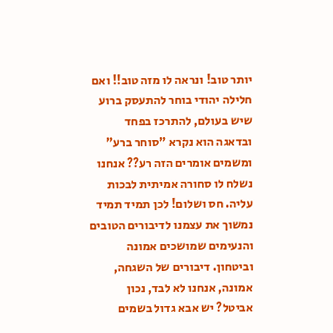יותר טוב! ונראה לו מזה טוב!! ואם חלילה יהודי בוחר להתעסק ברוע שיש בעולם, להתרכז בפחד ובדאגה הוא נקרא "סוחר ברע" ומשמים אומרים הזה רע?? אנחנו נשלח לו סחורה אמיתית לבכות עליה. חס ושלום! לכן תמיד תמיד נמשוך את עצמנו לדיבורים הטובים והנעימים שמושכים אמונה וביטחון. דיבורים של השגחה, אמונה, אנחנו לא לבד, נכון אביטל? יש אבא גדול בשמים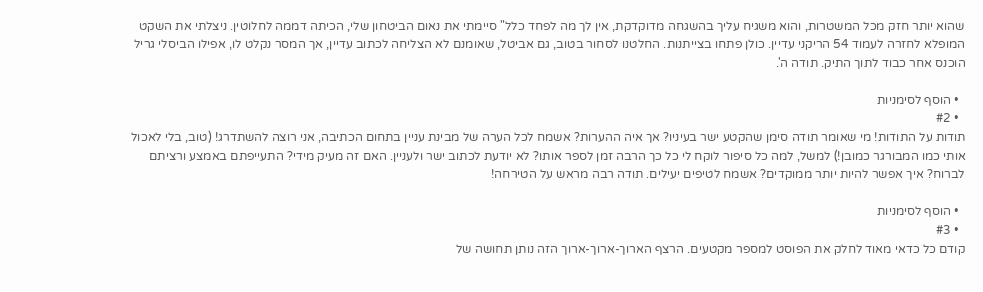שהוא יותר חזק מכל המשטרות, והוא משגיח עליך בהשגחה מדוקדקת, אין לך מה לפחד כלל" סיימתי את נאום הביטחון שלי, הכיתה דממה לחלוטין. ניצלתי את השקט המופלא לחזרה לעמוד 54 הריקני עדיין. כולן פתחו בצייתנות. החלטנו לסחור בטוב, גם אביטל, שאומנם לא הצליחה לכתוב עדיין, אך המסר נקלט לו, אפילו הביסלי גריל הוכנס אחר כבוד לתוך התיק. תודה ה'.

  • הוסף לסימניות
  • #2
תודות על התודות! מי שאומר תודה סימן שהקטע ישר בעיניו? אך איה ההערות? אשמח לכל הערה של מבינת עניין בתחום הכתיבה, אני רוצה להשתדרג! (טוב, בלי לאכול אותי כמו המבורגר כמובן!) למשל, למה כל סיפור לוקח לי כל כך הרבה זמן לספר אותו? לא יודעת לכתוב ישר ולעניין. האם זה מעיק מידי? התעייפתם באמצע ורציתם לברוח? איך אפשר להיות יותר ממוקדים? אשמח לטיפים יעילים. תודה רבה מראש על הטירחה!

  • הוסף לסימניות
  • #3
קודם כל כדאי מאוד לחלק את הפוסט למספר מקטעים. הרצף הארוך-ארוך-ארוך הזה נותן תחושה של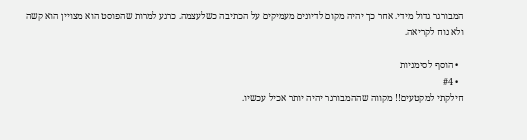המבורגר גדול מידי. אחר כך יהיה מקום לדיונים מעמיקים על הכתיבה כשלעצמה. כרגע למרות שהפוסט הוא מצויין הוא קשה ולא נוח לקריאה.

  • הוסף לסימניות
  • #4
חילקתי למקטעים!! מקווה שההמבורגר יהיה יותר אכיל עכשיו.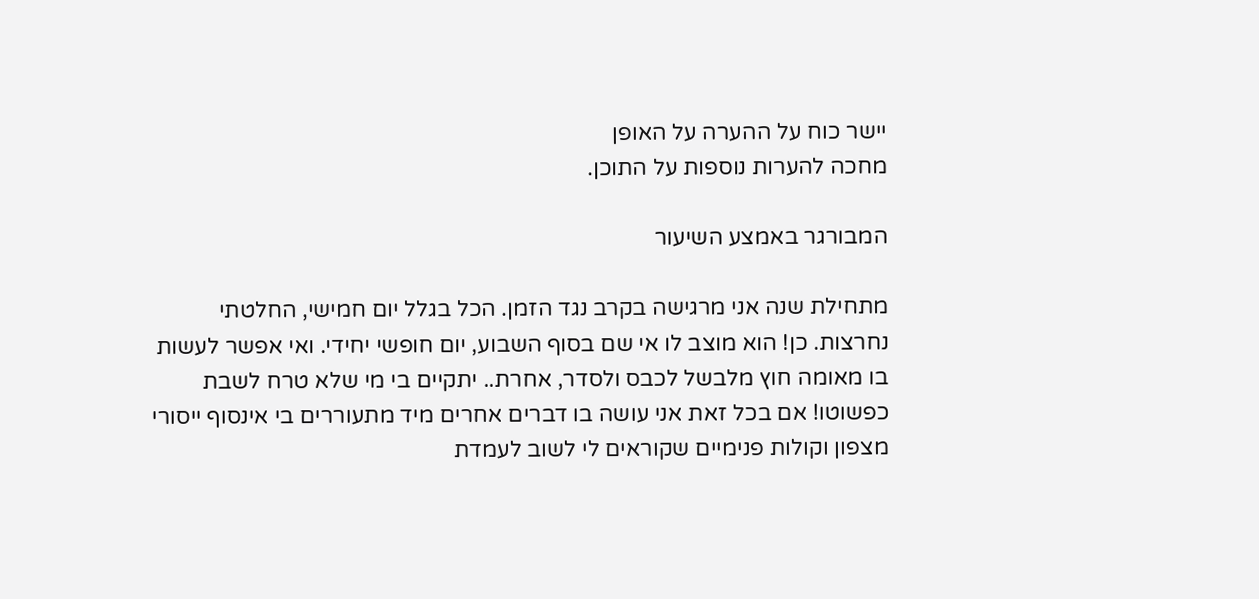יישר כוח על ההערה על האופן
מחכה להערות נוספות על התוכן.

המבורגר באמצע השיעור

מתחילת שנה אני מרגישה בקרב נגד הזמן. הכל בגלל יום חמישי, החלטתי נחרצות. כן! הוא מוצב לו אי שם בסוף השבוע, יום חופשי יחידי. ואי אפשר לעשות בו מאומה חוץ מלבשל לכבס ולסדר, אחרת.. יתקיים בי מי שלא טרח לשבת כפשוטו! אם בכל זאת אני עושה בו דברים אחרים מיד מתעוררים בי אינסוף ייסורי מצפון וקולות פנימיים שקוראים לי לשוב לעמדת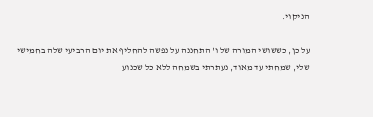הניקוי.

על כן, כששושי המורה של ו' התחננה על נפשה להחליף את יום הרביעי שלה בחמישי שלי, שמחתי עד מאוד, נעתרתי בשמחה ללא כל שכנוע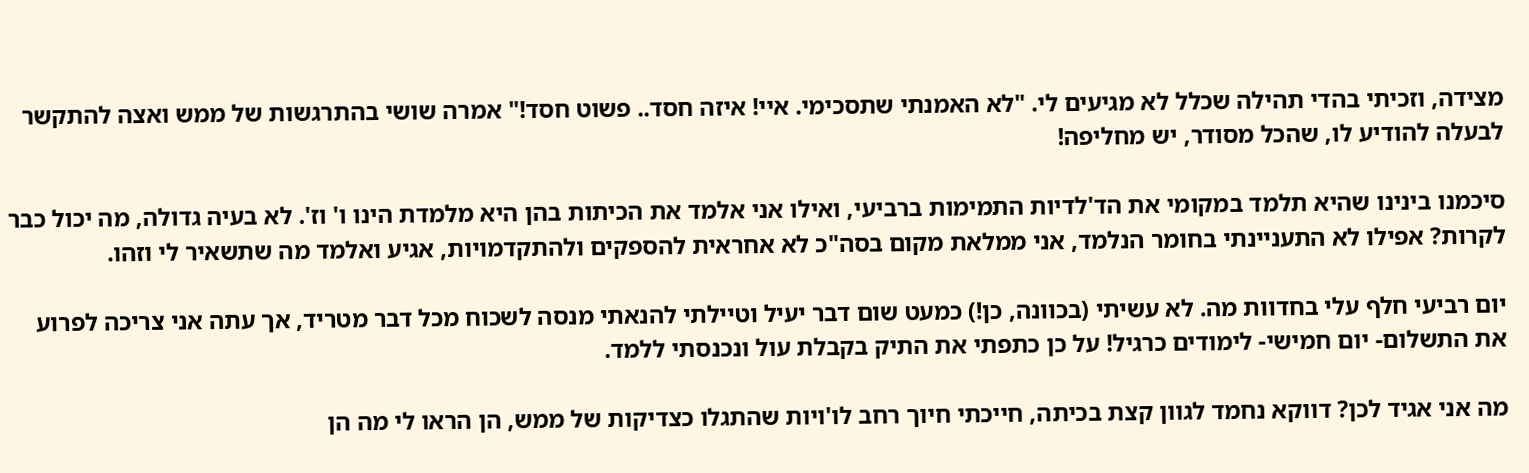מצידה, וזכיתי בהדי תהילה שכלל לא מגיעים לי. "לא האמנתי שתסכימי. איי! איזה חסד.. פשוט חסד!" אמרה שושי בהתרגשות של ממש ואצה להתקשר לבעלה להודיע לו, שהכל מסודר, יש מחליפה!

סיכמנו בינינו שהיא תלמד במקומי את הד'לדיות התמימות ברביעי, ואילו אני אלמד את הכיתות בהן היא מלמדת הינו ו' וז'. לא בעיה גדולה, מה יכול כבר לקרות? אפילו לא התעניינתי בחומר הנלמד, אני ממלאת מקום בסה"כ לא אחראית להספקים ולהתקדמויות, אגיע ואלמד מה שתשאיר לי וזהו.

יום רביעי חלף עלי בחדוות מה. לא עשיתי (בכוונה, כן!) כמעט שום דבר יעיל וטיילתי להנאתי מנסה לשכוח מכל דבר מטריד, אך עתה אני צריכה לפרוע את התשלום- יום חמישי- לימודים כרגיל! על כן כתפתי את התיק בקבלת עול ונכנסתי ללמד.

מה אני אגיד לכן? דווקא נחמד לגוון קצת בכיתה, חייכתי חיוך רחב לו'ויות שהתגלו כצדיקות של ממש, הן הראו לי מה הן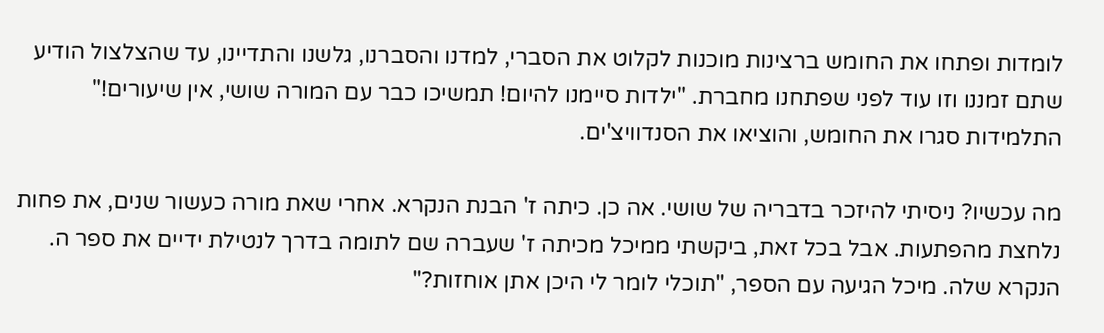לומדות ופתחו את החומש ברצינות מוכנות לקלוט את הסברי, למדנו והסברנו, גלשנו והתדיינו, עד שהצלצול הודיע שתם זמננו וזו עוד לפני שפתחנו מחברת. "ילדות סיימנו להיום! תמשיכו כבר עם המורה שושי, אין שיעורים!" התלמידות סגרו את החומש, והוציאו את הסנדוויצ'ים.

מה עכשיו? ניסיתי להיזכר בדבריה של שושי. אה כן. כיתה ז' הבנת הנקרא. אחרי שאת מורה כעשור שנים, את פחות נלחצת מהפתעות. אבל בכל זאת, ביקשתי ממיכל מכיתה ז' שעברה שם לתומה בדרך לנטילת ידיים את ספר ה. הנקרא שלה. מיכל הגיעה עם הספר, "תוכלי לומר לי היכן אתן אוחזות?"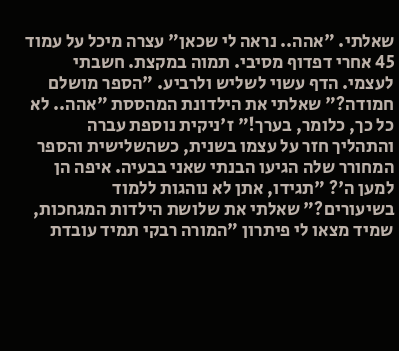שאלתי. "אהה.. נראה לי שכאן" עצרה מיכל על עמוד 45 אחרי דפדוף מסיבי. תמוה במקצת. חשבתי לעצמי. הדף עשוי לשליש ולרביע. "הספר מושלם חמודה?" שאלתי את הילדונת המהססת "אהה.. לא כל כך, כלומר, בערך!" ז'ניקית נוספת עברה והתהליך חזר על עצמו בשנית, כשהשלישית והספר המחורר שלה הגיעו הבנתי שאני בבעיה. איפה הן למען ה'? "תגידו, אתן לא נוהגות ללמוד בשיעורים?" שאלתי את שלושת הילדות המגחכות, שמיד מצאו לי פיתרון "המורה רבקי תמיד עובדת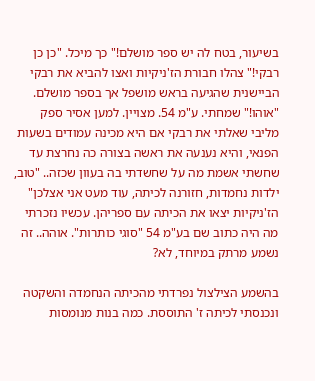בשיעור, בטח לה יש ספר מושלם!" כך מיכל. "כן כן רבקי!" צהלו חבורת הז'ניקיות ואצו להביא את רבקי הביישנית שהגיעה בראש מושפל אך בספר מושלם. "אוהו!" שמחתי. ע"מ 54. מצויין. למען אסיר ספק מליבי שאלתי את רבקי אם היא מכינה עמודים בשעות הפנאי, והיא נענעה את ראשה בצורה כה נחרצת עד שחשתי אשמת מה על שחשדתי בה בעוון שכזה.. "טוב, ילדות נחמדות, חזורנה לכיתה, עוד מעט אני אצלכן" הז'ניקיות יצאו את הכיתה עם ספריהן. עכשיו נזכרתי מה היה כתוב שם בע"מ 54 "סוגי כותרות". אוהה.. זה נשמע מרתק במיוחד, לא?

בהשמע הצילצול נפרדתי מהכיתה הנחמדה והשקטה ונכנסתי לכיתה ז' התוססת. כמה בנות מנומסות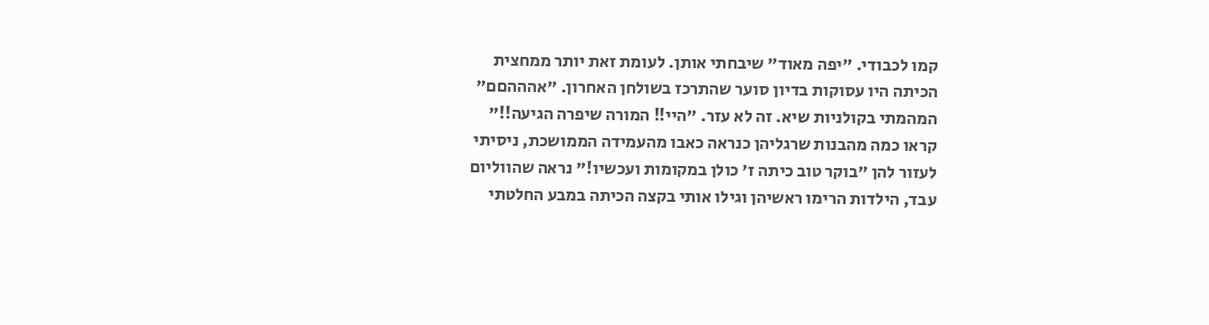קמו לכבודי. "יפה מאוד" שיבחתי אותן. לעומת זאת יותר ממחצית הכיתה היו עסוקות בדיון סוער שהתרכז בשולחן האחרון. "אהההםם" המהמתי בקולניות שיא. זה לא עזר. "היי!! המורה שיפרה הגיעה!!" קראו כמה מהבנות שרגליהן כנראה כאבו מהעמידה הממושכת, ניסיתי לעזור להן "בוקר טוב כיתה ז' כולן במקומות ועכשיו!" נראה שהווליום עבד, הילדות הרימו ראשיהן וגילו אותי בקצה הכיתה במבע החלטתי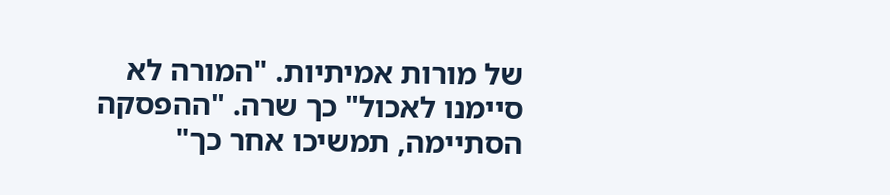של מורות אמיתיות. "המורה לא סיימנו לאכול" כך שרה. "ההפסקה הסתיימה, תמשיכו אחר כך"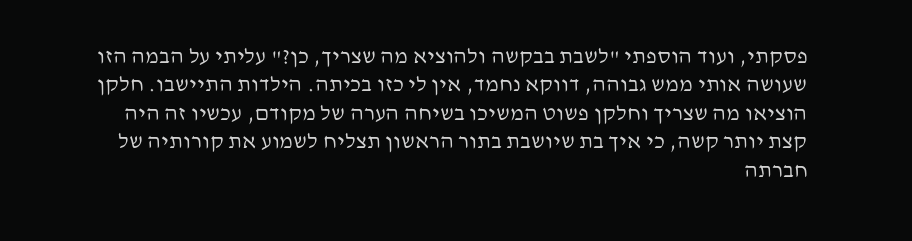פסקתי, ועוד הוספתי "לשבת בבקשה ולהוציא מה שצריך, כן?" עליתי על הבמה הזו שעושה אותי ממש גבוהה, דווקא נחמד, אין לי כזו בכיתה. הילדות התיישבו. חלקן הוציאו מה שצריך וחלקן פשוט המשיכו בשיחה הערה של מקודם, עכשיו זה היה קצת יותר קשה, כי איך בת שיושבת בתור הראשון תצליח לשמוע את קורותיה של חברתה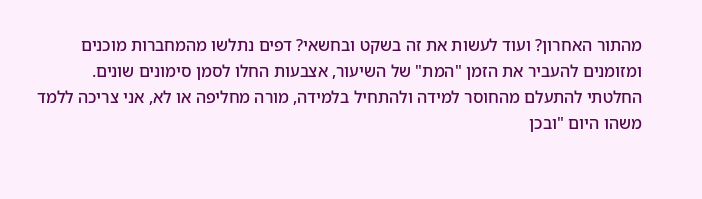מהתור האחרון? ועוד לעשות את זה בשקט ובחשאי? דפים נתלשו מהמחברות מוכנים ומזומנים להעביר את הזמן "המת" של השיעור, אצבעות החלו לסמן סימונים שונים.
החלטתי להתעלם מהחוסר למידה ולהתחיל בלמידה, מורה מחליפה או לא, אני צריכה ללמד משהו היום "ובכן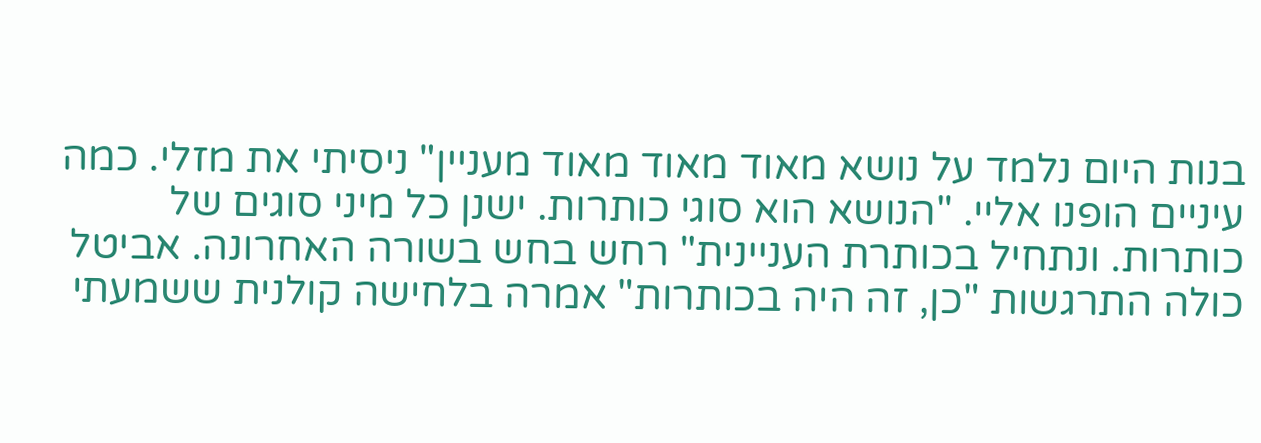בנות היום נלמד על נושא מאוד מאוד מאוד מעניין" ניסיתי את מזלי. כמה עיניים הופנו אליי. "הנושא הוא סוגי כותרות. ישנן כל מיני סוגים של כותרות. ונתחיל בכותרת העניינית" רחש בחש בשורה האחרונה. אביטל כולה התרגשות "כן, זה היה בכותרות" אמרה בלחישה קולנית ששמעתי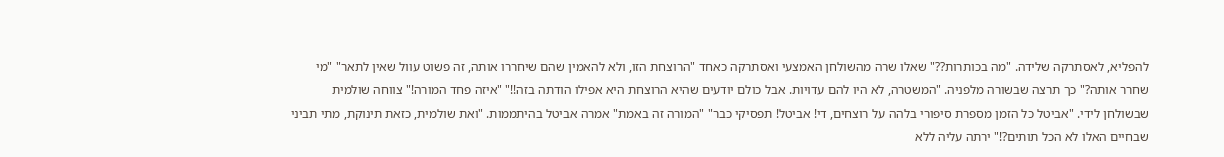להפליא, לאסתרקה שלידה. "מה בכותרות??" שאלו שרה מהשולחן האמצעי ואסתרקה כאחד "הרוצחת הזו, ולא להאמין שהם שיחררו אותה, זה פשוט עוול שאין לתאר" "מי שחרר אותה?" כך תרצה שבשורה מלפניה. "המשטרה, לא היו להם עדויות. אבל כולם יודעים שהיא הרוצחת היא אפילו הודתה בזה!!" "איזה פחד המורה!" צווחה שולמית שבשולחן לידי. "אביטל כל הזמן מספרת סיפורי בלהה על רוצחים, די! אביטל! תפסיקי כבר" "המורה זה באמת" אמרה אביטל בהיתממות. "ואת שולמית, כזאת תינוקת, מתי תביני שבחיים האלו לא הכל תותים?!" ירתה עליה ללא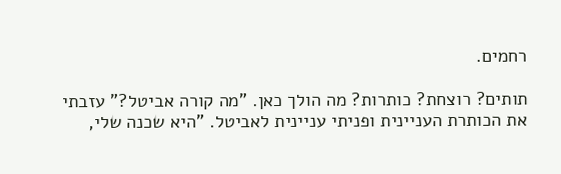רחמים.

תותים? רוצחת? כותרות? מה הולך כאן. "מה קורה אביטל?" עזבתי את הכותרת העניינית ופניתי עניינית לאביטל. "היא שכנה שלי,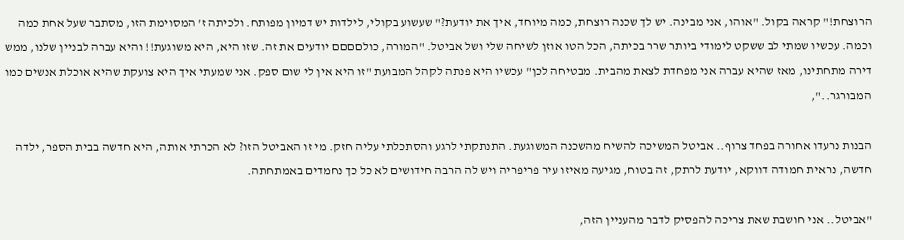הרוצחת!" קראה בקול. "אוהו, אני מבינה. יש לך שכנה רוצחת, כמה מיוחד, איך את יודעת?" שעשוע בקולי, לילדות יש דמיון מפותח. ולכיתה ז' המסוימת הזו, מסתבר שעל אחת כמה וכמה. עכשיו שמתי לב ששקט לימודי ביותר שרר בכיתה, הכל הטו אוזן לשיחה שלי ושל אביטל. "המורה, כולםםםם יודעים את זה. שזו היא, היא משוגעת!! והיא עברה לבניין שלנו, ממש דירה מתחתינו, מאז שהיא עברה אני מפחדת לצאת מהבית. מבטיחה לכן" עכשיו היא פנתה לקהל המבועת "זו היא אין לי שום ספק. אני שמעתי איך היא צועקת שהיא אוכלת אנשים כמו המבורגר..",

הבנות נרעדו אחורה בפחד צרוף.. אביטל המשיכה להשיח מהשכנה המשוגעת. התנתקתי לרגע והסתכלתי עליה חזק. מי זו האביטל הזו? לא הכרתי אותה, היא חדשה בבית הספר, ילדה חדשה, נראית חמודה דווקא, יודעת לרתק, זה בטוח, מגיעה מאיזו עיר פריפריה ויש לה הרבה חידושים לא כל כך נחמדים באמתחתה.

"אביטל.. אני חושבת שאת צריכה להפסיק לדבר מהעניין הזה,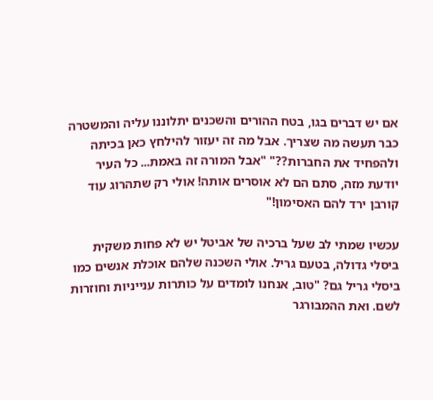אם יש דברים בגו, בטח ההורים והשכנים יתלוננו עליה והמשטרה כבר תעשה מה שצריך. אבל מה זה יעזור להילחץ כאן בכיתה ולהפחיד את החברות??" "אבל המורה זה באמת... כל העיר יודעת מזה, סתם הם לא אוסרים אותה! אולי רק שתהרוג עוד קורבן ירד להם האסימון!"

עכשיו שמתי לב שעל ברכיה של אביטל יש לא פחות משקית ביסלי גדולה, בטעם גריל. אולי השכנה שלהם אוכלת אנשים כמו ביסלי גריל גם? "טוב, אנחנו לומדים על כותרות ענייניות וחוזרות לשם. ואת ההמבורגר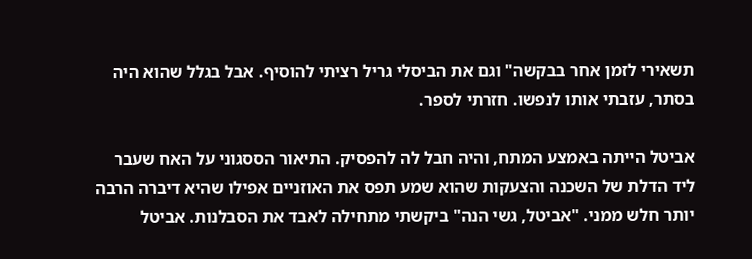תשאירי לזמן אחר בבקשה" וגם את הביסלי גריל רציתי להוסיף. אבל בגלל שהוא היה בסתר, עזבתי אותו לנפשו. חזרתי לספר.

אביטל הייתה באמצע המתח, והיה חבל לה להפסיק. התיאור הססגוני על האח שעבר ליד הדלת של השכנה והצעקות שהוא שמע תפס את האוזניים אפילו שהיא דיברה הרבה יותר חלש ממני. "אביטל, גשי הנה" ביקשתי מתחילה לאבד את הסבלנות. אביטל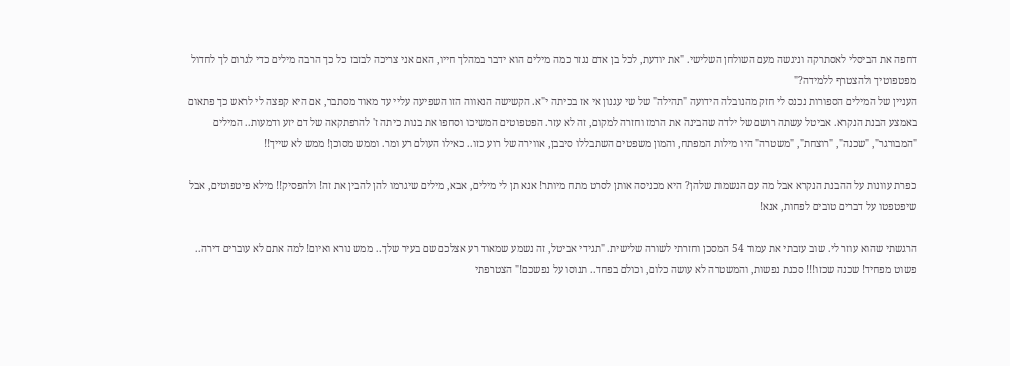דחפה את הביסלי לאסתרקה וניגשה מעם השולחן השלישי. "את יודעת, לכל בן אדם נגזר כמה מילים הוא ידבר במהלך חייו, האם אני צריכה לבזבז כל כך הרבה מילים כדי לגרום לך לחדול מפטפוטיך ולהצטרף ללמידה?"
העניין של המילים הספורות נכנס לי חזק מהנובלה הידועה "תהילה" של שי עגנון אי אז בכיתה י"א. הקשישה הנאווה הזו השפיעה עליי עד מאוד מסתבר, אם היא קפצה לי לראש כך פתאום באמצע הבנת הנקרא. אביטל עשתה רושם של ילדה שהבינה את הרמז וחזרה למקום, זה לא עזר. הפטפוטים המשיכו וסחפו את בנות כיתה ז' להרפתקאה של דם יזע ודמעות.. המילים "המבורגר", "שכנה", "רוצחת", "משטרה" היו מילות המפתח, והמון משפטים השתבללו סיבבן, אווירה של רוע כזו.. כאילו העולם רע ומר. וממש מסוכן! ממש לא שייך!!

כפרת עוונות על ההבנת הנקרא אבל מה עם הנשמות שלהן? היא מכניסה אותן לסרט מתח מיותר! אנא תן לי מילים, אבא, מילים שיגרמו להן להבין את זה! ולהפסיק!! מילא פיטפוטים, אבל שיפטפטו על דברים טובים לפחות, אנא!

הרגשתי שהוא עוזר לי. שוב עזבתי את עמוד 54 המסכן וחזרתי לשורה שלישית. "תגידי אביטל, זה נשמע שמאוד רע אצלכם שם בעיר שלך.. ממש נורא ואיום! למה אתם לא עוברים דירה.. פשוט מפחיד! שכנה שכזו!!! סכנת נפשות, והמשטרה לא עושה כלום, וכולם בפחד.. תנוסו על נפשכם!" הצטרפתי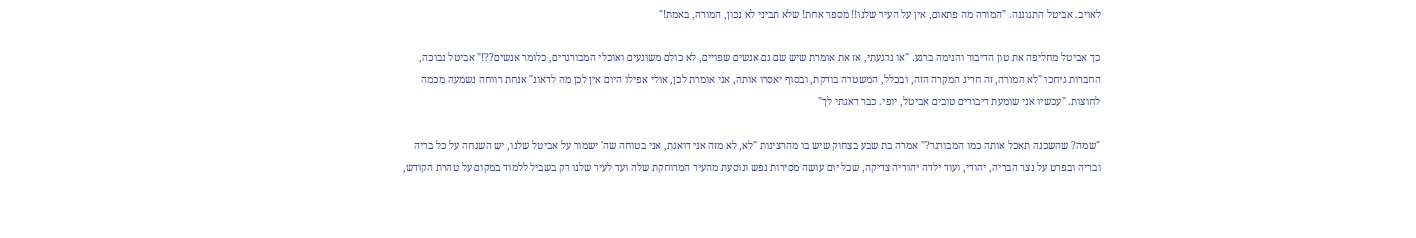לאויב. אביטל התגוננה. "המורה מה פתאום, אין על העיר שלנו!! מספר אחת! שלא תביני לא נכון, המורה, באמת!"

כך אביטל מחליפה את טון הדיבור והנימה ברגע. "או נרגעתי, אז את אומרת שיש שם גם אנשים שפויים, לא כולם משוגעים ואוכלי המבורגרים, כלומר אנשים??!" אביטל נבוכה, החברות גיחכו "לא המורה, זה חריג המקרה הזה, ובכלל, המשטרה בודקת, ובסוף יאסרו אותה, אני אומרת לכן, אולי אפילו היום אין לכן מה לדאוג" אנחת רווחה נשמעה מכמה לחוצות. "עכשיו אני שומעת דיבורים טובים אביטל, יופי. כבר דאגתי לך"

"שמה? שהשכנה תאכל אותה כמו המבורגר?" אמרה בת שבע בצחוק שיש בו מהרצינות "לא, לא מזה אני דואגת, אני בטוחה שה' ישמור על אביטל שלנו, יש השגחה על כל בריה ובריה ובפרט על נצר הבריה, יהודי, ועוד ילדה יהודיה צדיקה, שכל יום עושה מסירות נפש ונוסעת מהעיר המרוחקת שלה ועד לעיר שלנו רק בשביל ללמוד במקום על טהרת הקודש,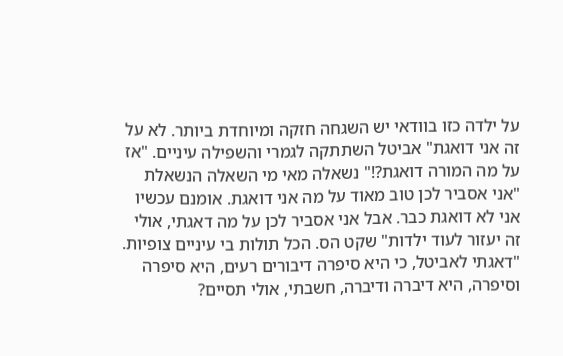על ילדה כזו בוודאי יש השגחה חזקה ומיוחדת ביותר. לא על זה אני דואגת" אביטל השתתקה לגמרי והשפילה עיניים. "אז על מה המורה דואגת?!" נשאלה מאי מי השאלה הנשאלת
"אני אסביר לכן טוב מאוד על מה אני דואגת. אומנם עכשיו אני לא דואגת כבר. אבל אני אסביר לכן על מה דאגתי, אולי זה יעזור לעוד ילדות" שקט הס. הכל תולות בי עיניים צופיות. "דאגתי לאביטל, כי היא סיפרה דיבורים רעים, היא סיפרה וסיפרה, היא דיברה ודיברה, חשבתי, אולי תסיים?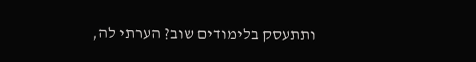ותתעסק בלימודים שוב? הערתי לה,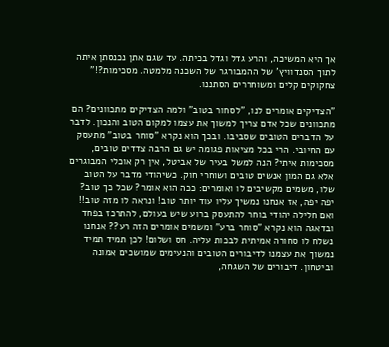אך היא המשיכה, והרע גדל וגדל בכיתה. עד שגם אתן נכנסתן איתה לתוך הסנדוויץ' של ההמבורגר של השכנה מלמטה. מסכימות?!" צחקוקים קלים ומשוחררים הסתננו.

"הצדיקים אומרים לנו, "לסחור בטוב" ולמה הצדיקים מתכוונים? הם מתכוונים שכל אדם צריך למשוך את עצמו למקום הטוב והנכון. לדבר על הדברים הטובים שסביבו. ובכך הוא נקרא "סוחר בטוב" מתעסק עם החיובי. הרי בכל מציאות פגומה יש גם הרבה צדדים טובים, מסכימות איתי? הנה למשל בעיר של אביטל, אין רק אוכלי המבוגרים אלא גם המון אנשים טובים ושוחרי חוק. כשיהודי מדבר על הטוב שלו, משמים מקשיבים לו ואומרים: ככה הוא אומר? שכל כך טוב? יפה יפה, אז אנחנו נמשיך עליו עוד יותר טוב! ונראה לו מזה טוב!! ואם חלילה יהודי בוחר להתעסק ברוע שיש בעולם, להתרכז בפחד ובדאגה הוא נקרא "סוחר ברע" ומשמים אומרים הזה רע?? אנחנו נשלח לו סחורה אמיתית לבכות עליה. חס ושלום! לכן תמיד תמיד נמשוך את עצמנו לדיבורים הטובים והנעימים שמושכים אמונה וביטחון. דיבורים של השגחה,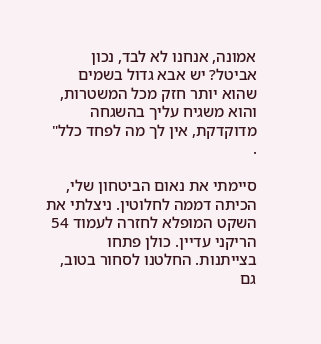אמונה, אנחנו לא לבד, נכון אביטל? יש אבא גדול בשמים שהוא יותר חזק מכל המשטרות, והוא משגיח עליך בהשגחה מדוקדקת, אין לך מה לפחד כלל" .

סיימתי את נאום הביטחון שלי, הכיתה דממה לחלוטין. ניצלתי את השקט המופלא לחזרה לעמוד 54 הריקני עדיין. כולן פתחו בצייתנות. החלטנו לסחור בטוב, גם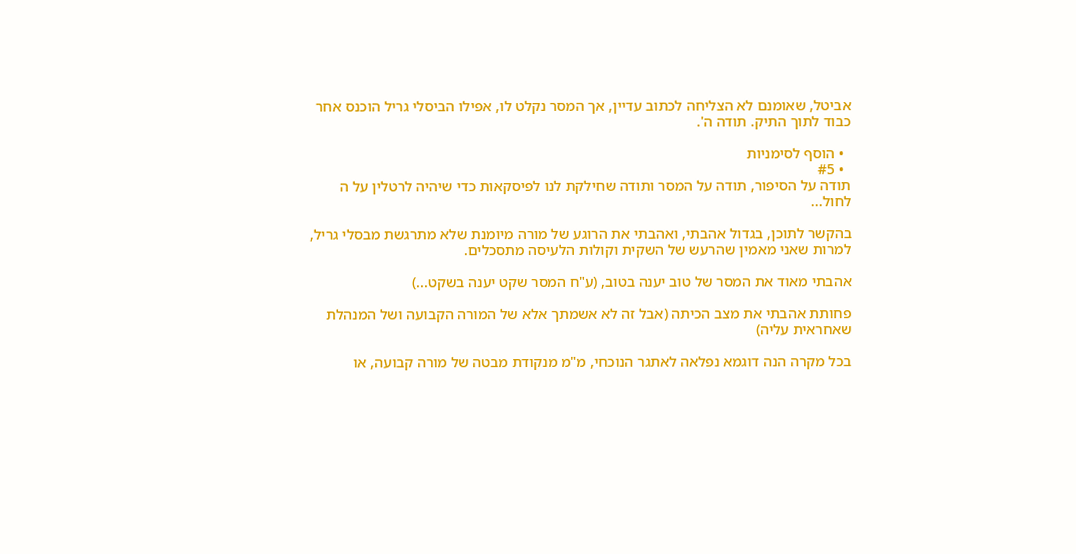אביטל, שאומנם לא הצליחה לכתוב עדיין, אך המסר נקלט לו, אפילו הביסלי גריל הוכנס אחר כבוד לתוך התיק. תודה ה'.

  • הוסף לסימניות
  • #5
תודה על הסיפור, תודה על המסר ותודה שחילקת לנו לפיסקאות כדי שיהיה לרטלין על ה לחול...

בהקשר לתוכן, בגדול אהבתי, ואהבתי את הרוגע של מורה מיומנת שלא מתרגשת מבסלי גריל, למרות שאני מאמין שהרעש של השקית וקולות הלעיסה מתסכלים.

אהבתי מאוד את המסר של טוב יענה בטוב, (ע"ח המסר שקט יענה בשקט...)

פחותת אהבתי את מצב הכיתה (אבל זה לא אשמתך אלא של המורה הקבועה ושל המנהלת שאחראית עליה)

בכל מקרה הנה דוגמא נפלאה לאתגר הנוכחי, מ"מ מנקודת מבטה של מורה קבועה, או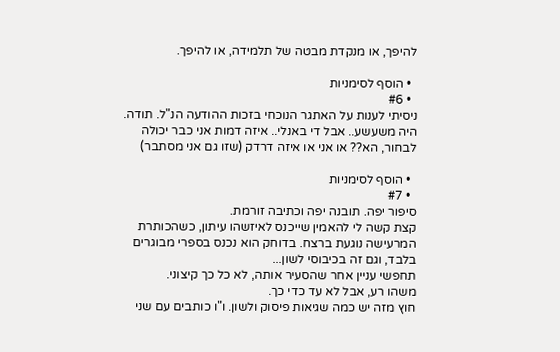להיפך, או מנקדת מבטה של תלמידה, או להיפך.

  • הוסף לסימניות
  • #6
ניסיתי לענות על האתגר הנוכחי בזכות ההודעה הנ"ל. תודה. היה משעשע.. אבל די באנלי.. איזה דמות אני כבר יכולה לבחור, הא?? או אני או איזה דרדק (שזו גם אני מסתבר)

  • הוסף לסימניות
  • #7
סיפור יפה. תובנה יפה וכתיבה זורמת.
קצת קשה לי להאמין שייכנס לאיזשהו עיתון, כשהכותרת המרעישה נוגעת ברצח. בדוחק הוא נכנס בספרי מבוגרים בלבד, וגם זה בכיבוסי לשון...
תחפשי עניין אחר שהסעיר אותה, לא כל כך קיצוני.
משהו רע, אבל לא עד כדי כך.
חוץ מזה יש כמה שגיאות פיסוק ולשון. ו"ו כותבים עם שני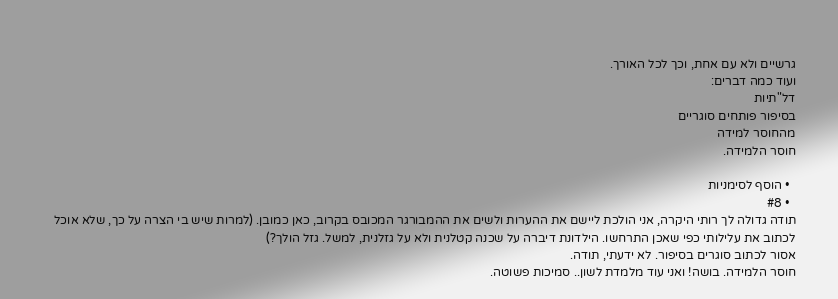גרשיים ולא עם אחת, וכך לכל האורך.
ועוד כמה דברים:
דל"תיות
בסיפור פותחים סוגריים
מהחוסר למידה
חוסר הלמידה.

  • הוסף לסימניות
  • #8
תודה גדולה לך רותי היקרה, אני הולכת ליישם את ההערות ולשים את ההמבורגר המכובס בקרוב, כאן כמובן. (למרות שיש בי הצרה על כך, שלא אוכל לכתוב את עלילותי כפי שאכן התרחשו. הילדונת דיברה על שכנה קטלנית ולא על גזלנית, למשל. גזל הולך?)
אסור לכתוב סוגרים בסיפור. לא ידעתי, תודה.
חוסר הלמידה. בושה! ואני עוד מלמדת לשון.. סמיכות פשוטה.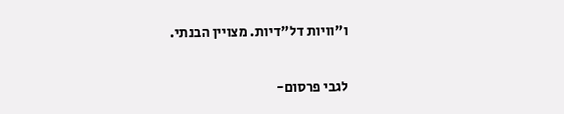ו"וויות דל"דיות. מצויין הבנתי.

לגבי פרסום-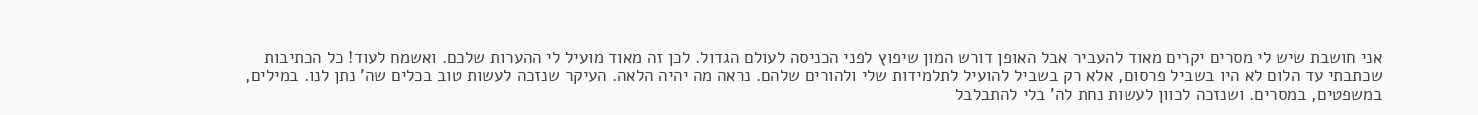אני חושבת שיש לי מסרים יקרים מאוד להעביר אבל האופן דורש המון שיפוץ לפני הכניסה לעולם הגדול. לכן זה מאוד מועיל לי ההערות שלכם. ואשמח לעוד! כל הכתיבות שכתבתי עד הלום לא היו בשביל פרסום, אלא רק בשביל להועיל לתלמידות שלי ולהורים שלהם. נראה מה יהיה הלאה. העיקר שנזכה לעשות טוב בכלים שה' נתן לנו. במילים, במשפטים, במסרים. ושנזכה לכוון לעשות נחת לה' בלי להתבלבל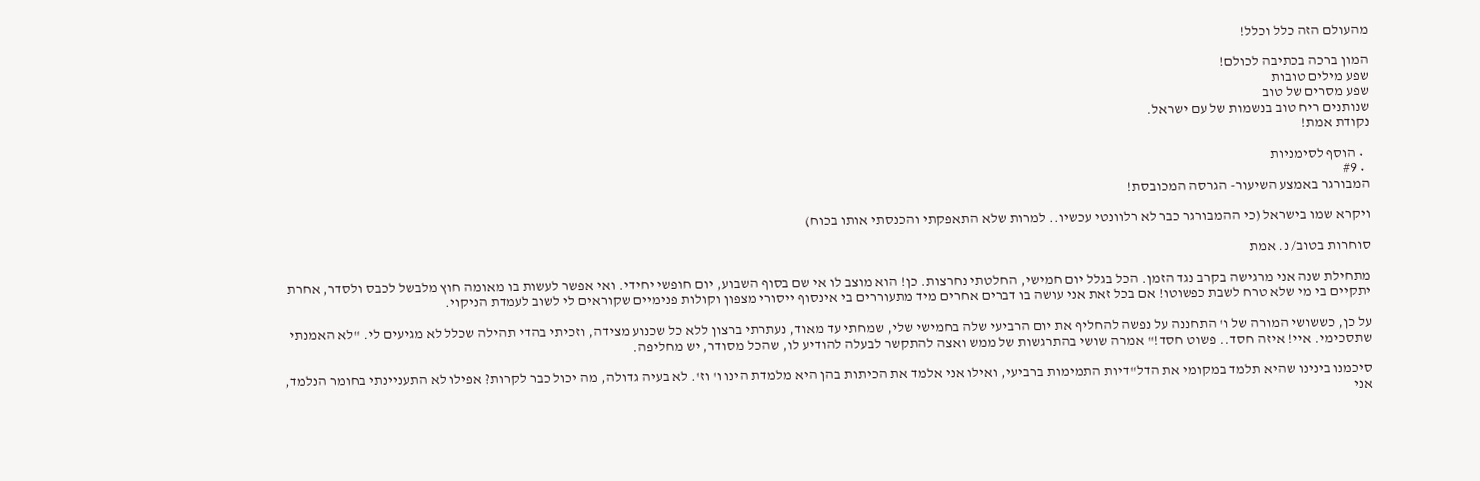מהעולם הזה כלל וכלל!

המון ברכה בכתיבה לכולם!
שפע מילים טובות
שפע מסרים של טוב
שנותנים ריח טוב בנשמות של עם ישראל.
נקודת אמת!

  • הוסף לסימניות
  • #9
המבורגר באמצע השיעור- הגרסה המכובסת!

ויקרא שמו בישראל (כי ההמבורגר כבר לא רלוונטי עכשיו.. למרות שלא התאפקתי והכנסתי אותו בכוח)

סוחרות בטוב/ נ. אמת

מתחילת שנה אני מרגישה בקרב נגד הזמן. הכל בגלל יום חמישי, החלטתי נחרצות. כן! הוא מוצב לו אי שם בסוף השבוע, יום חופשי יחידי. ואי אפשר לעשות בו מאומה חוץ מלבשל לכבס ולסדר, אחרת יתקיים בי מי שלא טרח לשבת כפשוטו! אם בכל זאת אני עושה בו דברים אחרים מיד מתעוררים בי אינסוף ייסורי מצפון וקולות פנימיים שקוראים לי לשוב לעמדת הניקוי.

על כן, כששושי המורה של ו' התחננה על נפשה להחליף את יום הרביעי שלה בחמישי שלי, שמחתי עד מאוד, נעתרתי ברצון ללא כל שכנוע מצידה, וזכיתי בהדי תהילה שכלל לא מגיעים לי. "לא האמנתי שתסכימי. איי! איזה חסד.. פשוט חסד!" אמרה שושי בהתרגשות של ממש ואצה להתקשר לבעלה להודיע לו, שהכל מסודר, יש מחליפה.

סיכמנו בינינו שהיא תלמד במקומי את הדל"דיות התמימות ברביעי, ואילו אני אלמד את הכיתות בהן היא מלמדת הינו ו' וז'. לא בעיה גדולה, מה יכול כבר לקרות? אפילו לא התעניינתי בחומר הנלמד, אני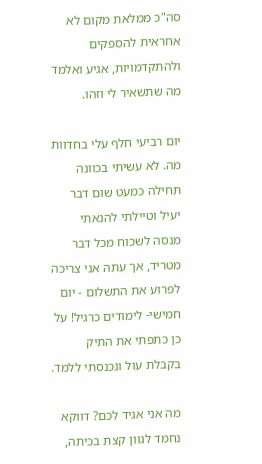סה"כ ממלאת מקום לא אחראית להספקים ולהתקדמויות, אגיע ואלמד מה שתשאיר לי וזהו.

יום רביעי חלף עלי בחדוות מה. לא עשיתי בכוונה תחילה כמעט שום דבר יעיל וטיילתי להנאתי מנסה לשכוח מכל דבר מטריד, אך עתה אני צריכה לפרוע את התשלום - יום חמישי- לימודים כרגיל! על כן כתפתי את התיק בקבלת עול ונכנסתי ללמד.

מה אני אגיד לכם? דווקא נחמד לגוון קצת בכיתה,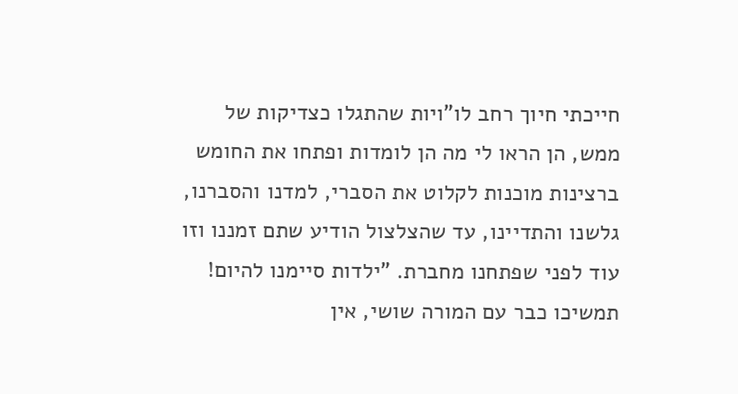חייכתי חיוך רחב לו"ויות שהתגלו כצדיקות של ממש, הן הראו לי מה הן לומדות ופתחו את החומש ברצינות מוכנות לקלוט את הסברי, למדנו והסברנו, גלשנו והתדיינו, עד שהצלצול הודיע שתם זמננו וזו עוד לפני שפתחנו מחברת. "ילדות סיימנו להיום! תמשיכו כבר עם המורה שושי, אין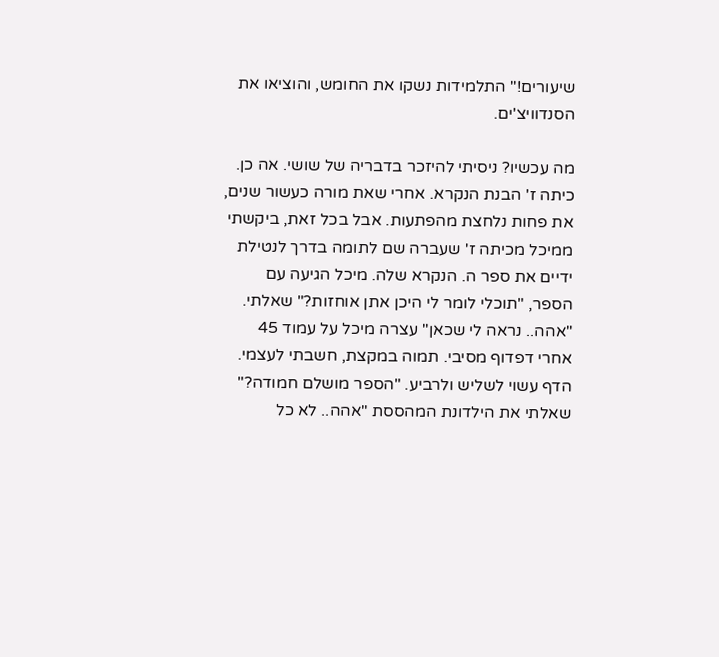שיעורים!" התלמידות נשקו את החומש, והוציאו את הסנדוויצ'ים.

מה עכשיו? ניסיתי להיזכר בדבריה של שושי. אה כן. כיתה ז' הבנת הנקרא. אחרי שאת מורה כעשור שנים, את פחות נלחצת מהפתעות. אבל בכל זאת, ביקשתי ממיכל מכיתה ז' שעברה שם לתומה בדרך לנטילת ידיים את ספר ה. הנקרא שלה. מיכל הגיעה עם הספר, "תוכלי לומר לי היכן אתן אוחזות?" שאלתי. "אהה.. נראה לי שכאן" עצרה מיכל על עמוד 45 אחרי דפדוף מסיבי. תמוה במקצת, חשבתי לעצמי. הדף עשוי לשליש ולרביע. "הספר מושלם חמודה?" שאלתי את הילדונת המהססת "אהה.. לא כל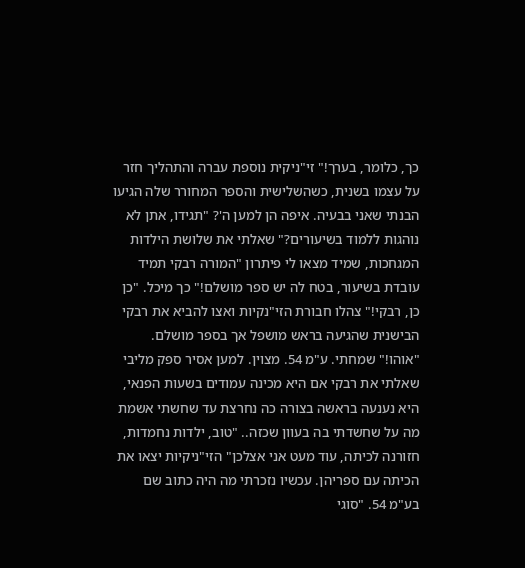כך, כלומר, בערך!" זי"ניקית נוספת עברה והתהליך חזר על עצמו בשנית, כשהשלישית והספר המחורר שלה הגיעו הבנתי שאני בבעיה. איפה הן למען ה'? "תגידו, אתן לא נוהגות ללמוד בשיעורים?" שאלתי את שלושת הילדות המגחכות, שמיד מצאו לי פיתרון "המורה רבקי תמיד עובדת בשיעור, בטח לה יש ספר מושלם!" כך מיכל. "כן כן, רבקי!" צהלו חבורת הזי"נקיות ואצו להביא את רבקי הבישנית שהגיעה בראש מושפל אך בספר מושלם. "אוהו!" שמחתי. ע"מ 54. מצוין. למען אסיר ספק מליבי שאלתי את רבקי אם היא מכינה עמודים בשעות הפנאי, היא נענעה בראשה בצורה כה נחרצת עד שחשתי אשמת מה על שחשדתי בה בעוון שכזה.. "טוב, ילדות נחמדות, חזורנה לכיתה, עוד מעט אני אצלכן" הזי"ניקיות יצאו את הכיתה עם ספריהן. עכשיו נזכרתי מה היה כתוב שם בע"מ 54. "סוגי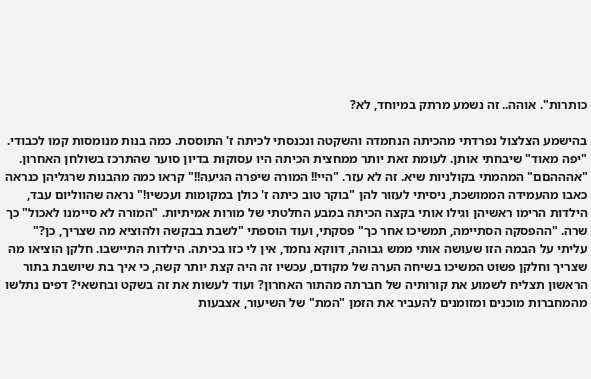כותרות". אוהה.. זה נשמע מרתק במיוחד, לא?

בהישמע הצלצול נפרדתי מהכיתה הנחמדה והשקטה ונכנסתי לכיתה ז' התוססת. כמה בנות מנומסות קמו לכבודי. "יפה מאוד" שיבחתי אותן. לעומת זאת יותר ממחצית הכיתה היו עסוקות בדיון סוער שהתרכז בשולחן האחרון. "אהההםם" המהמתי בקולניות שיא. זה לא עזר. "היי!! המורה שיפרה הגיעה!!" קראו כמה מהבנות שרגליהן כנראה כאבו מהעמידה הממושכת, ניסיתי לעזור להן "בוקר טוב כיתה ז' כולן במקומות ועכשיו!" נראה שהווליום עבד, הילדות הרימו ראשיהן וגילו אותי בקצה הכיתה במבע החלטתי של מורות אמיתיות. "המורה לא סיימנו לאכול" כך שרה. "ההפסקה הסתיימה, תמשיכו אחר כך" פסקתי, ועוד הוספתי "לשבת בבקשה ולהוציא מה שצריך, כן?" עליתי על הבמה הזו שעושה אותי ממש גבוהה, דווקא נחמד, אין לי כזו בכיתה. הילדות התיישבו. חלקן הוציאו מה שצריך וחלקן פשוט המשיכו בשיחה הערה של מקודם, עכשיו זה היה קצת יותר קשה, כי איך בת שיושבת בתור הראשון תצליח לשמוע את קורותיה של חברתה מהתור האחרון? ועוד לעשות את זה בשקט ובחשאי? דפים נתלשו מהמחברות מוכנים ומזומנים להעביר את הזמן "המת" של השיעור, אצבעות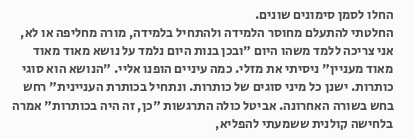החלו לסמן סימונים שונים.
החלטתי להתעלם מחוסר הלמידה ולהתחיל בלמידה, מורה מחליפה או לא, אני צריכה ללמד משהו היום "ובכן בנות היום נלמד על נושא מאוד מאוד מאוד מעניין" ניסיתי את מזלי. כמה עיניים הופנו אליי. "הנושא הוא סוגי כותרות. ישנן כל מיני סוגים של כותרות. ונתחיל בכותרת העניינית" רחש בחש בשורה האחרונה. אביטל כולה התרגשות "כן, זה היה בכותרות" אמרה בלחישה קולנית ששמעתי להפליא,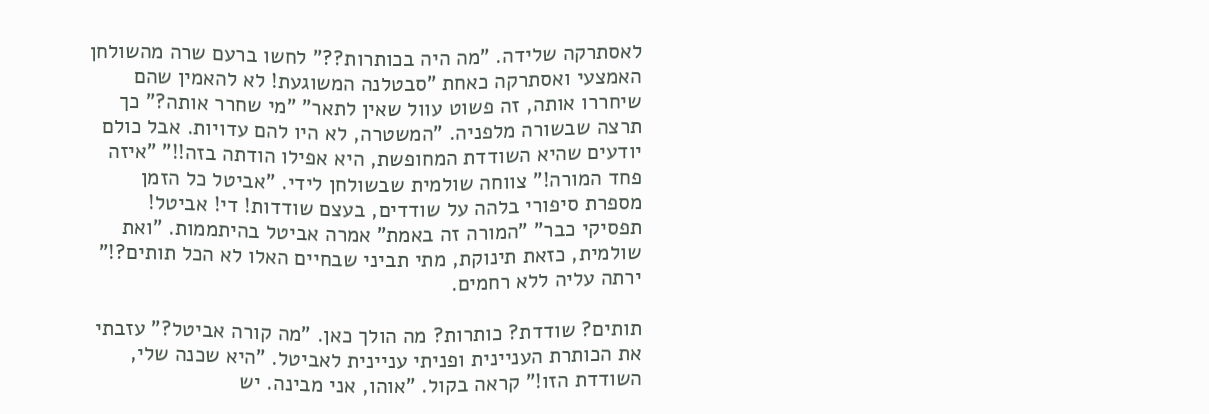לאסתרקה שלידה. "מה היה בכותרות??" לחשו ברעם שרה מהשולחן האמצעי ואסתרקה כאחת "סבטלנה המשוגעת! לא להאמין שהם שיחררו אותה, זה פשוט עוול שאין לתאר" "מי שחרר אותה?" כך תרצה שבשורה מלפניה. "המשטרה, לא היו להם עדויות. אבל כולם יודעים שהיא השודדת המחופשת, היא אפילו הודתה בזה!!" "איזה פחד המורה!" צווחה שולמית שבשולחן לידי. "אביטל כל הזמן מספרת סיפורי בלהה על שודדים, בעצם שודדות! די! אביטל! תפסיקי כבר" "המורה זה באמת" אמרה אביטל בהיתממות. "ואת שולמית, כזאת תינוקת, מתי תביני שבחיים האלו לא הכל תותים?!" ירתה עליה ללא רחמים.

תותים? שודדת? כותרות? מה הולך כאן. "מה קורה אביטל?" עזבתי את הכותרת העניינית ופניתי עניינית לאביטל. "היא שכנה שלי, השודדת הזו!" קראה בקול. "אוהו, אני מבינה. יש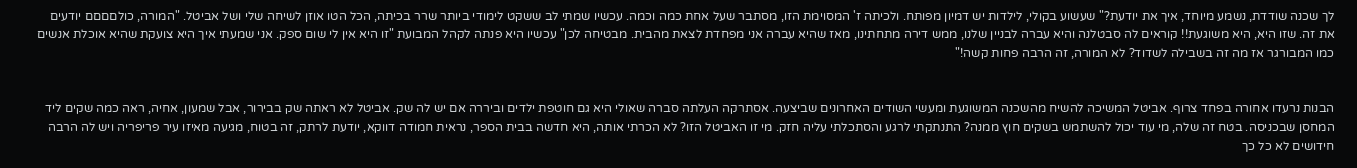לך שכנה שודדת, נשמע מיוחד, איך את יודעת?" שעשוע בקולי, לילדות יש דמיון מפותח. ולכיתה ז' המסוימת הזו, מסתבר שעל אחת כמה וכמה. עכשיו שמתי לב ששקט לימודי ביותר שרר בכיתה, הכל הטו אוזן לשיחה שלי ושל אביטל. "המורה, כולםםםם יודעים את זה. שזו היא, היא משוגעת!! קוראים לה סבטלנה והיא עברה לבניין שלנו, ממש דירה מתחתינו, מאז שהיא עברה אני מפחדת לצאת מהבית. מבטיחה לכן" עכשיו היא פנתה לקהל המבועת "זו היא אין לי שום ספק. אני שמעתי איך היא צועקת שהיא אוכלת אנשים כמו המבורגר אז מה זה בשבילה לשדוד? לא המורה, זה הרבה פחות קשה!"


הבנות נרעדו אחורה בפחד צרוף. אביטל המשיכה להשיח מהשכנה המשוגעת ומעשי השודים האחרונים שביצעה. אסתרקה העלתה סברה שאולי היא גם חוטפת ילדים וביררה אם יש לה שק. אביטל לא ראתה שק בבירור, אבל שמעון, אחיה, ראה כמה שקים ליד המחסן שבכניסה. בטח זה שלה, מי עוד יכול להשתמש בשקים חוץ ממנה? התנתקתי לרגע והסתכלתי עליה חזק. מי זו האביטל הזו? לא הכרתי אותה, היא חדשה בבית הספר, נראית חמודה דווקא, יודעת לרתק, זה בטוח, מגיעה מאיזו עיר פריפריה ויש לה הרבה חידושים לא כל כך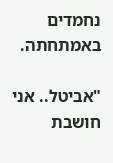נחמדים באמתחתה.

"אביטל.. אני חושבת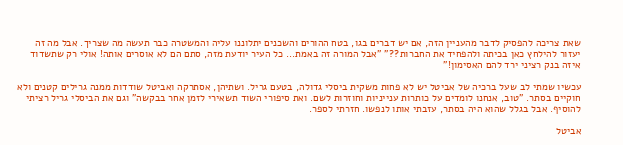שאת צריכה להפסיק לדבר מהעניין הזה, אם יש דברים בגו, בטח ההורים והשכנים יתלוננו עליה והמשטרה כבר תעשה מה שצריך. אבל מה זה יעזור להילחץ כאן בכיתה ולהפחיד את החברות??" "אבל המורה זה באמת... כל העיר יודעת מזה, סתם הם לא אוסרים אותה! אולי רק שתשדוד איזה בנק רציני ירד להם האסימון!"

עכשיו שמתי לב שעל ברכיה של אביטל יש לא פחות משקית ביסלי גדולה, בטעם גריל. ושתיהן, אסתרקה ואביטל שודדות ממנה גרילים קטנים ולא חוקיים בסתר. "טוב, אנחנו לומדים על כותרות ענייניות וחוזרות לשם. ואת סיפורי השוד תשאירי לזמן אחר בבקשה" וגם את הביסלי גריל רציתי להוסיף. אבל בגלל שהוא היה בסתר, עזבתי אותו לנפשו. חזרתי לספר.

אביטל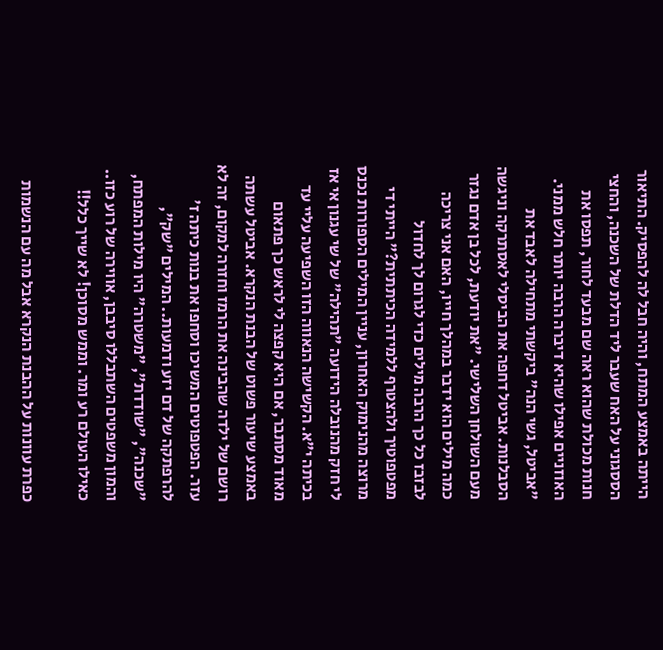הייתה באמצע המתח, והיה חבל לה להפסיק. התיאור הססגוני על האח שעבר ליד הדלת של השכנה, והחצי חנות מכולת שהוא ראה שם מבעד לחור, תפסו את האוזניים אפילו שהיא דיברה הרבה יותר חלש ממני. "אביטל, גשי הנה" ביקשתי מתחילה לאבד את הסבלנות. אביטל דחפה את הביסלי לאסתרקה וניגשה מעם השולחן השלישי. "את יודעת, לכל בן אדם נגזר כמה מילים הוא ידבר במהלך חייו, האם אני צריכה לבזבז כל כך הרבה מילים כדי לגרום לך לחדול מפטפוטיך ולהצטרף ללמידה הכיתתית?" הייתי די מרוצה מהנימוק האחרון, עניין המילים הספורות נכנס לי חזק מהנובלה הידועה "תהילה" של שי עגנון אי אז בכיתה י"א. הקשישה הנאווה הזו השפיעה עליי עד מאוד מסתבר, אם היא קפצה לי לראש כך פתאום באמצע שיעור פשוט של הבנת הנקרא. אביטל עשתה רושם של ילדה שהבינה את הרמז וחזרה למקום, זה לא עזר. הפטפוטים המשיכו וסחפו את בנות כיתה ז' להרפתקה של דם יזע ודמעות.. המילים "שק", "שכנה", "שודדת", "משטרה" היו מילות המפתח, והמון משפטים השתבללו סיבבן, אווירה של רוע כזו.. כאילו העולם רע ומר. וממש מסוכן! לא שייך כלל!!

כפרת עוונות על ההבנת הנקרא אבל מה עם הנשמות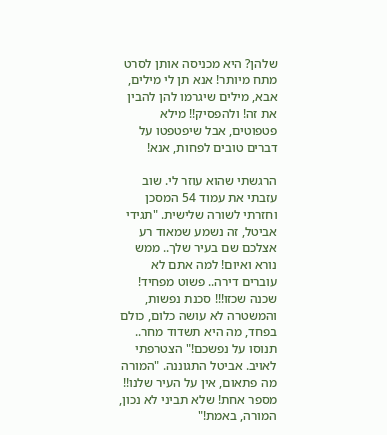שלהן? היא מכניסה אותן לסרט מתח מיותר! אנא תן לי מילים, אבא, מילים שיגרמו להן להבין את זה! ולהפסיק!! מילא פטפוטים, אבל שיפטפטו על דברים טובים לפחות, אנא!

הרגשתי שהוא עוזר לי. שוב עזבתי את עמוד 54 המסכן וחזרתי לשורה שלישית. "תגידי אביטל, זה נשמע שמאוד רע אצלכם שם בעיר שלך.. ממש נורא ואיום! למה אתם לא עוברים דירה.. פשוט מפחיד! שכנה שכזו!!! סכנת נפשות, והמשטרה לא עושה כלום, כולם בפחד, מה היא תשדוד מחר.. תנוסו על נפשכם!" הצטרפתי לאויב. אביטל התגוננה. "המורה מה פתאום, אין על העיר שלנו!! מספר אחת! שלא תביני לא נכון, המורה, באמת!"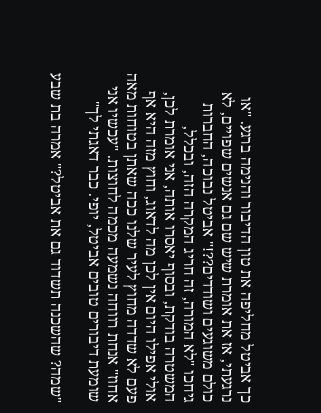כך אביטל מחליפה את טון הדיבור והנימה ברגע. "או נרגעתי, אז את אומרת שיש שם גם אנשים שפויים, לא כולם משוגעים ושודדים??!" אביטל נבוכה, החברות גיחכו "לא המורה, זה חריג המקרה הזה, ובכלל, המשטרה בודקת, ובסוף יאסרו אותה, אני אומרת לכן, אולי אפילו היום אין לכן מה לדאוג, וחוץ מזה היא אף פעם לא שדדה מחוץ לעיר שלנו ככה שאתן בטוחות מאה אחוז" אנחת רווחה נשמעה מכמה לחוצות. "עכשיו אני שומעת דיבורים טובים אביטל, יופי. כבר דאגתי לך"

"שמה? שהשכנה תשדוד גם את אביטל?" אמרה בת שבע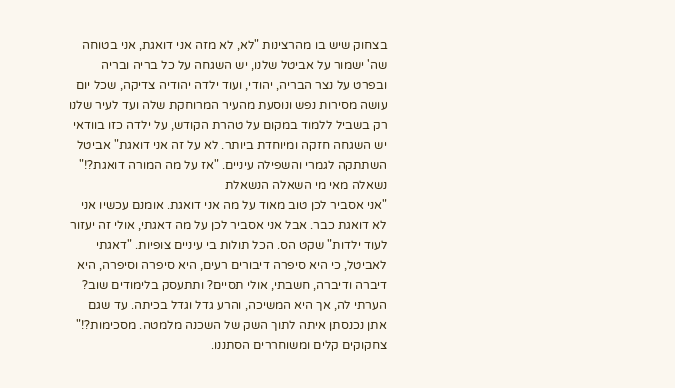בצחוק שיש בו מהרצינות "לא, לא מזה אני דואגת, אני בטוחה שה' ישמור על אביטל שלנו, יש השגחה על כל בריה ובריה ובפרט על נצר הבריה, יהודי, ועוד ילדה יהודיה צדיקה, שכל יום עושה מסירות נפש ונוסעת מהעיר המרוחקת שלה ועד לעיר שלנו רק בשביל ללמוד במקום על טהרת הקודש, על ילדה כזו בוודאי יש השגחה חזקה ומיוחדת ביותר. לא על זה אני דואגת" אביטל השתתקה לגמרי והשפילה עיניים. "אז על מה המורה דואגת?!" נשאלה מאי מי השאלה הנשאלת
"אני אסביר לכן טוב מאוד על מה אני דואגת. אומנם עכשיו אני לא דואגת כבר. אבל אני אסביר לכן על מה דאגתי, אולי זה יעזור לעוד ילדות" שקט הס. הכל תולות בי עיניים צופיות. "דאגתי לאביטל, כי היא סיפרה דיבורים רעים, היא סיפרה וסיפרה, היא דיברה ודיברה, חשבתי, אולי תסיים? ותתעסק בלימודים שוב? הערתי לה, אך היא המשיכה, והרע גדל וגדל בכיתה. עד שגם אתן נכנסתן איתה לתוך השק של השכנה מלמטה. מסכימות?!" צחקוקים קלים ומשוחררים הסתננו.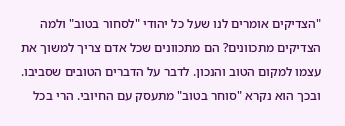"הצדיקים אומרים לנו שעל כל יהודי "לסחור בטוב" ולמה הצדיקים מתכוונים? הם מתכוונים שכל אדם צריך למשוך את עצמו למקום הטוב והנכון. לדבר על הדברים הטובים שסביבו. ובכך הוא נקרא "סוחר בטוב" מתעסק עם החיובי. הרי בכל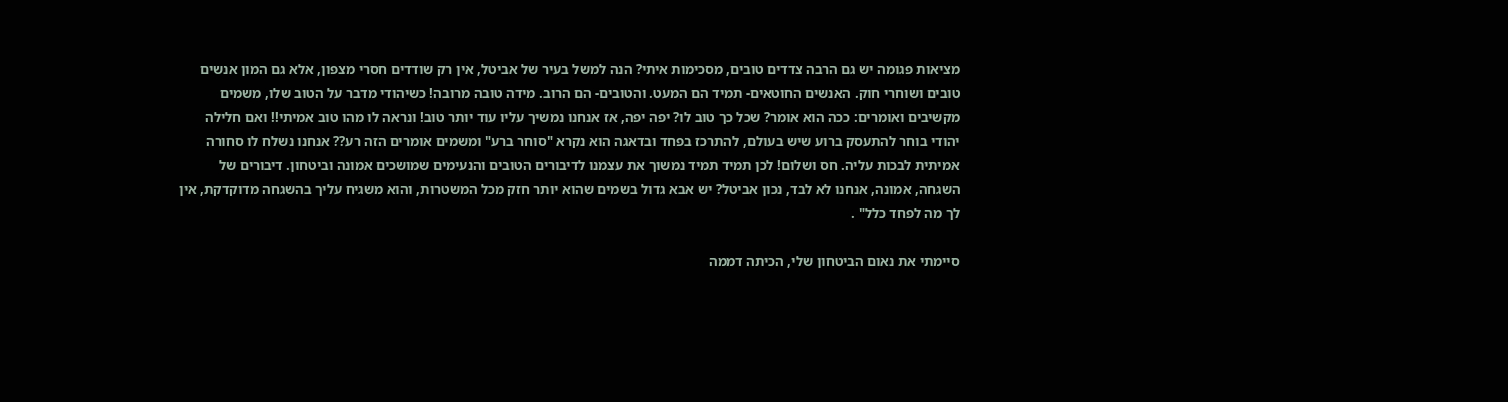מציאות פגומה יש גם הרבה צדדים טובים, מסכימות איתי? הנה למשל בעיר של אביטל, אין רק שודדים חסרי מצפון, אלא גם המון אנשים טובים ושוחרי חוק. האנשים החוטאים- תמיד הם המעט. והטובים- הם הרוב. מידה טובה מרובה! כשיהודי מדבר על הטוב שלו, משמים מקשיבים ואומרים: ככה הוא אומר? שכל כך טוב לו? יפה יפה, אז אנחנו נמשיך עליו עוד יותר טוב! ונראה לו מהו טוב אמיתי!! ואם חלילה יהודי בוחר להתעסק ברוע שיש בעולם, להתרכז בפחד ובדאגה הוא נקרא "סוחר ברע" ומשמים אומרים הזה רע?? אנחנו נשלח לו סחורה אמיתית לבכות עליה. חס ושלום! לכן תמיד תמיד נמשוך את עצמנו לדיבורים הטובים והנעימים שמושכים אמונה וביטחון. דיבורים של השגחה, אמונה, אנחנו לא לבד, נכון אביטל? יש אבא גדול בשמים שהוא יותר חזק מכל המשטרות, והוא משגיח עליך בהשגחה מדוקדקת, אין לך מה לפחד כלל" .

סיימתי את נאום הביטחון שלי, הכיתה דממה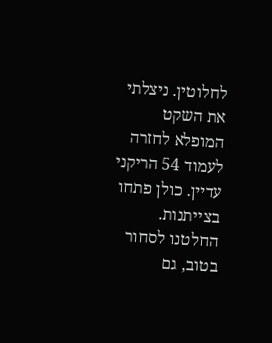לחלוטין. ניצלתי את השקט המופלא לחזרה לעמוד 54 הריקני עדיין. כולן פתחו בצייתנות. החלטנו לסחור בטוב, גם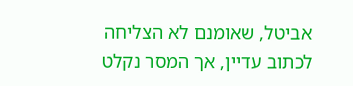אביטל, שאומנם לא הצליחה לכתוב עדיין, אך המסר נקלט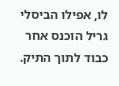לו, אפילו הביסלי גריל הוכנס אחר כבוד לתוך התיק.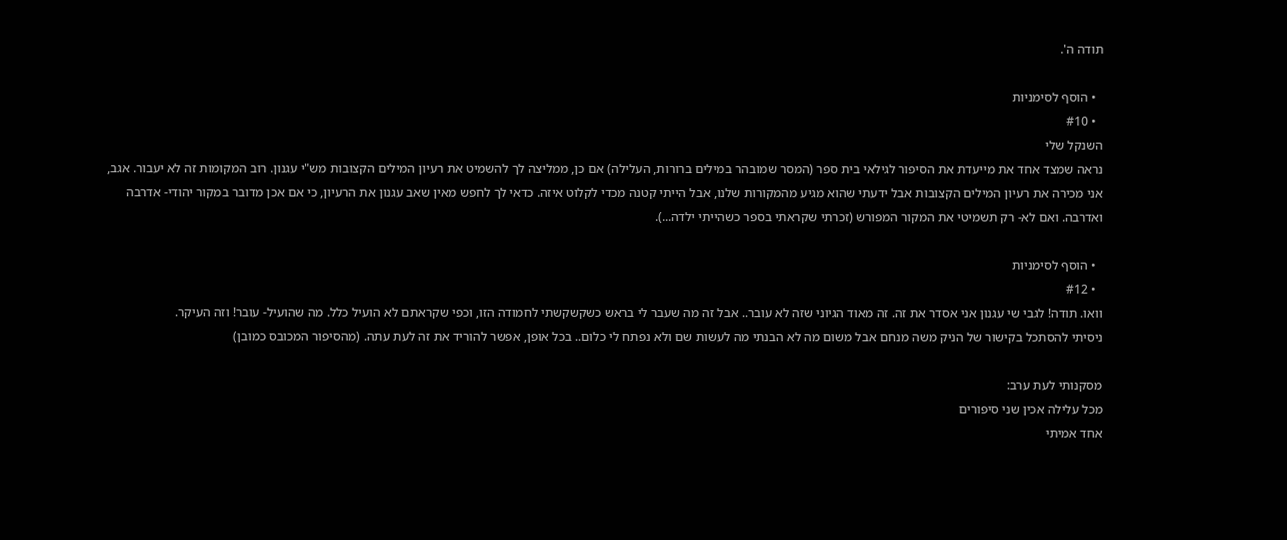תודה ה'.

  • הוסף לסימניות
  • #10
השנקל שלי
נראה שמצד אחד את מייעדת את הסיפור לגילאי בית ספר (המסר שמובהר במילים ברורות, העלילה) אם כן, ממליצה לך להשמיט את רעיון המילים הקצובות מש"י עגנון. רוב המקומות זה לא יעבור. אגב, אני מכירה את רעיון המילים הקצובות אבל ידעתי שהוא מגיע מהמקורות שלנו, אבל הייתי קטנה מכדי לקלוט איזה. כדאי לך לחפש מאין שאב עגנון את הרעיון, כי אם אכן מדובר במקור יהודי- אדרבה ואדרבה. ואם לא- רק תשמיטי את המקור המפורש (זכרתי שקראתי בספר כשהייתי ילדה...).

  • הוסף לסימניות
  • #12
וואו. תודה! לגבי שי עגנון אני אסדר את זה. זה מאוד הגיוני שזה לא עובר.. אבל זה מה שעבר לי בראש כשקשקשתי לחמודה הזו, וכפי שקראתם לא הועיל כלל. מה שהועיל- עובר! וזה העיקר.
ניסיתי להסתכל בקישור של הניק משה מנחם אבל משום מה לא הבנתי מה לעשות שם ולא נפתח לי כלום.. בכל אופן, אפשר להוריד את זה לעת עתה. (מהסיפור המכובס כמובן)

מסקנותי לעת ערב:
מכל עלילה אכין שני סיפורים
אחד אמיתי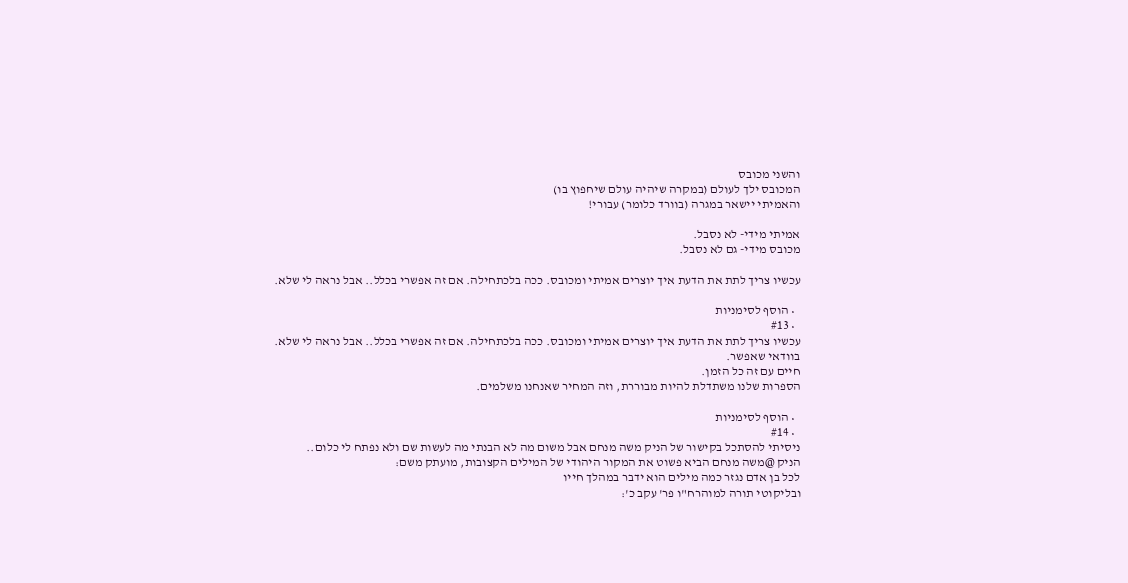והשני מכובס
המכובס ילך לעולם (במקרה שיהיה עולם שיחפוץ בו)
והאמיתי יישאר במגרה (בוורד כלומר) עבורי!

אמיתי מידי- לא נסבל.
מכובס מידי- גם לא נסבל.

עכשיו צריך לתת את הדעת איך יוצרים אמיתי ומכובס. ככה בלכתחילה. אם זה אפשרי בכלל.. אבל נראה לי שלא.

  • הוסף לסימניות
  • #13
עכשיו צריך לתת את הדעת איך יוצרים אמיתי ומכובס. ככה בלכתחילה. אם זה אפשרי בכלל.. אבל נראה לי שלא.
בוודאי שאפשר.
חיים עם זה כל הזמן.
הספרות שלנו משתדלת להיות מבוררת, וזה המחיר שאנחנו משלמים.

  • הוסף לסימניות
  • #14
ניסיתי להסתכל בקישור של הניק משה מנחם אבל משום מה לא הבנתי מה לעשות שם ולא נפתח לי כלום..
הניק @משה מנחם הביא פשוט את המקור היהודי של המילים הקצובות, מועתק משם:
לכל בן אדם נגזר כמה מילים הוא ידבר במהלך חייו
ובליקוטי תורה למוהרח"ו פר' עקב כ':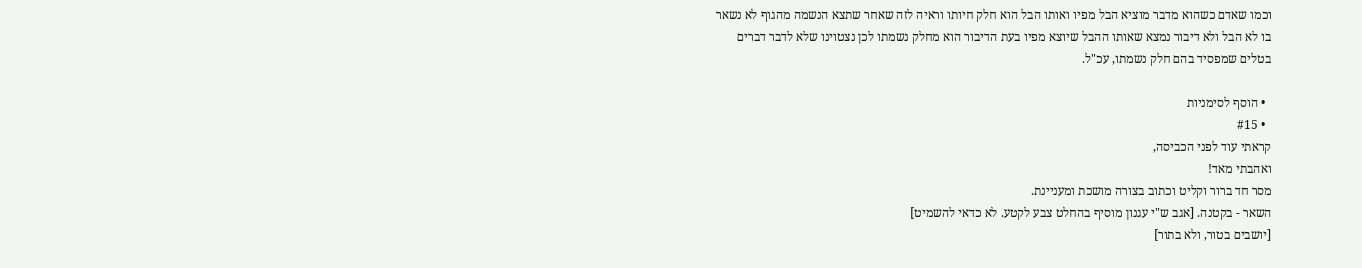וכמו שאדם כשהוא מדבר מוציא הבל מפיו ואותו הבל הוא חלק חיותו וראיה לזה שאחר שתצא הנשמה מהגוף לא נשאר בו לא הבל ולא דיבור נמצא שאותו ההבל שיוצא מפיו בעת הדיבור הוא מחלק נשמתו לכן נצטוינו שלא לדבר דברים בטלים שמפסיד בהם חלק נשמתו, עכ"ל.

  • הוסף לסימניות
  • #15
קראתי עוד לפני הכביסה,
ואהבתי מאד!
מסר חד ברור וקליט וכתוב בצורה מושכת ומעניינת.
השאר - בקטנה. [אגב ש"י עגנון מוסיף בהחלט צבע לקטע. לא כדאי להשמיט]
[יושבים בטור, ולא בתור]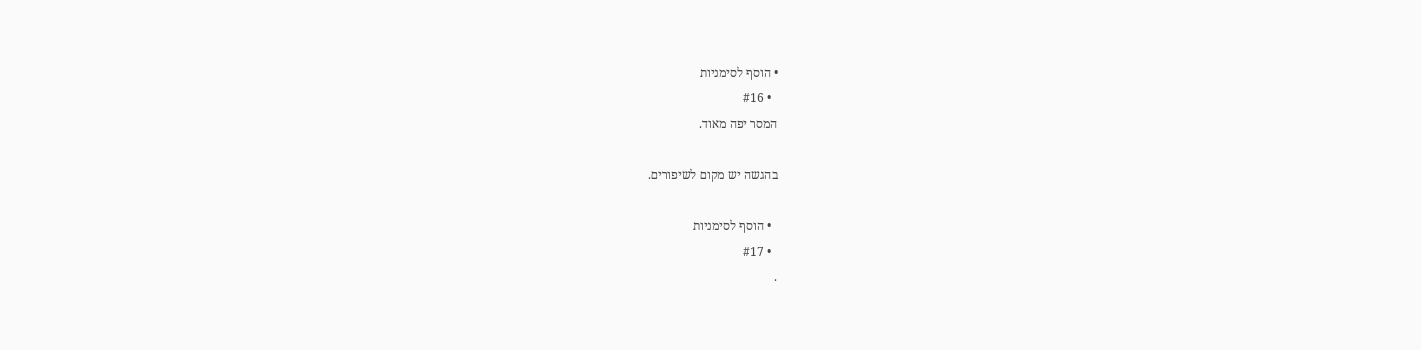• הוסף לסימניות
  • #16
המסר יפה מאוד.

בהגשה יש מקום לשיפורים.

  • הוסף לסימניות
  • #17
.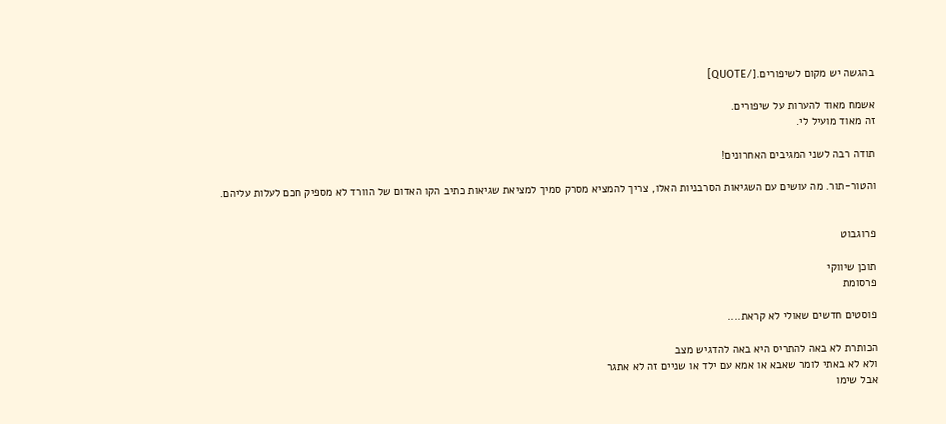בהגשה יש מקום לשיפורים.[/QUOTE]

אשמח מאוד להערות על שיפורים.
זה מאוד מועיל לי.

תודה רבה לשני המגיבים האחרונים!

והטור-תור. מה עושים עם השגיאות הסרבניות האלו, צריך להמציא מסרק סמיך למציאת שגיאות כתיב הקו האדום של הוורד לא מספיק חכם לעלות עליהם.


פרוגבוט

תוכן שיווקי
פרסומת

פוסטים חדשים שאולי לא קראת....

הכותרת לא באה להתריס היא באה להדגיש מצב
ולא לא באתי לומר שאבא או אמא עם ילד או שניים זה לא אתגר
אבל שימו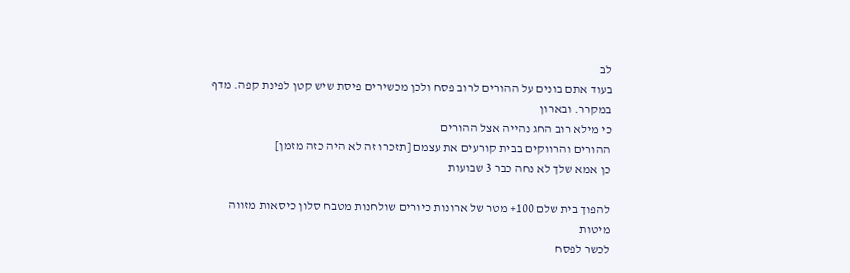לב
בעוד אתם בונים על ההורים לרוב פסח ולכן מכשירים פיסת שיש קטן לפינת קפה. מדף במקרר. ובארון
כי מילא רוב החג נהייה אצל ההורים
ההורים והרווקים בבית קורעים את עצמם [תזכרו זה לא היה כזה מזמן]
כן אמא שלך לא נחה כבר 3 שבועות

להפוך בית שלם 100+ מטר של ארונות כיורים שולחנות מטבח סלון כיסאות מזווה מיטות
לכשר לפסח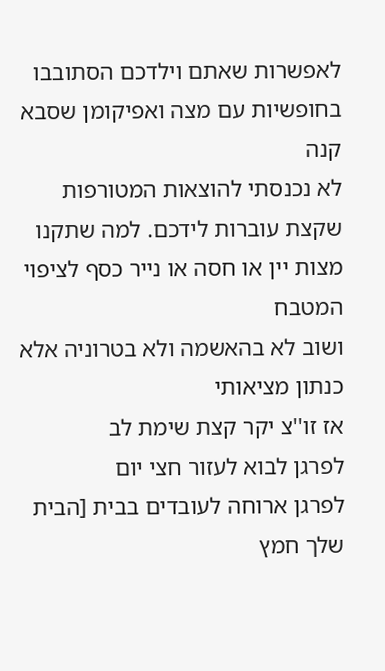לאפשרות שאתם וילדכם הסתובבו בחופשיות עם מצה ואפיקומן שסבא קנה
לא נכנסתי להוצאות המטורפות שקצת עוברות לידכם. למה שתקנו מצות יין או חסה או נייר כסף לציפוי המטבח
ושוב לא בהאשמה ולא בטרוניה אלא כנתון מציאותי
אז זו''צ יקר קצת שימת לב
לפרגן לבוא לעזור חצי יום
לפרגן ארוחה לעובדים בבית [הבית שלך חמץ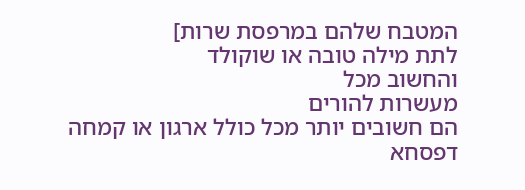המטבח שלהם במרפסת שרות]
לתת מילה טובה או שוקולד
והחשוב מכל
מעשרות להורים
הם חשובים יותר מכל כולל ארגון או קמחה דפסחא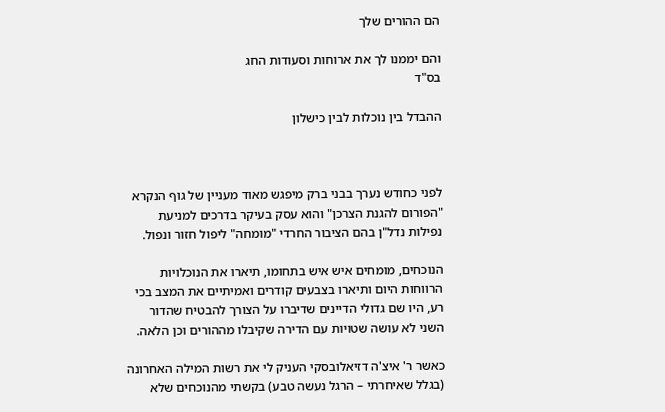הם ההורים שלך

והם יממנו לך את ארוחות וסעודות החג
בס"ד

ההבדל בין נוכלות לבין כישלון



לפני כחודש נערך בבני ברק מיפגש מאוד מעניין של גוף הנקרא "הפורום להגנת הצרכן" והוא עסק בעיקר בדרכים למניעת נפילות נדל"ן בהם הציבור החרדי "מומחה" ליפול חזור ונפול.

הנוכחים, מומחים איש איש בתחומו, תיארו את הנוכלויות הרווחות היום ותיארו בצבעים קודרים ואמיתיים את המצב בכי רע, היו שם גדולי הדיינים שדיברו על הצורך להבטיח שהדור השני לא עושה שטויות עם הדירה שקיבלו מההורים וכן הלאה.

כאשר ר' איצ'ה דזיאלובסקי העניק לי את רשות המילה האחרונה (בגלל שאיחרתי – הרגל נעשה טבע) בקשתי מהנוכחים שלא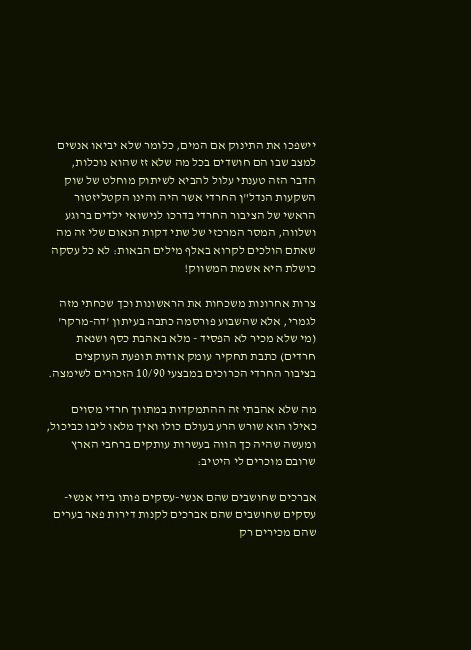יישפכו את התינוק אם המים, כלומר שלא יביאו אנשים למצב שבו הם חושדים בכל מה שלא זז שהוא נוכלות, הדבר הזה טענתי עלול להביא לשיתוק מוחלט של שוק השקעות הנדל"ן החרדי אשר היה והינו הקטליזטור הראשי של הציבור החרדי בדרכו לנישואי ילדים ברוגע ושלווה, המסר המרכזי של שתי דקות הנאום שלי זה מה שאתם הולכים לקרוא באלף מילים הבאות: לא כל עסקה כושלת היא אשמת המשווק!

צרות אחרונות משכחות את הראשונות וכך שכחתי מזה לגמרי, אלא שהשבוע פורסמה כתבה בעיתון 'דה-מרקר' (מי שלא מכיר לא הפסיד - מלא באהבת כסף ושנאת חרדים) כתבת תחקיר עומק אודות תופעת העוקצים בציבור החרדי הכרוכים במבצעי 10/90 הזכורים לשימצה.

מה שלא אהבתי זה ההתמקדות במתווך חרדי מסוים כאילו הוא שורש הרע בעולם כולו ואיך מלאו ליבו כביכול, ומעשה שהיה כך הווה בעשרות עותקים ברחבי הארץ שרובם מוכרים לי היטיב:

אברכים שחושבים שהם אנשי-עסקים פותו בידי אנשי-עסקים שחושבים שהם אברכים לקנות דירות פאר בערים שהם מכירים רק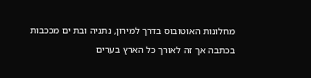מחלונות האוטובוס בדרך למירון, נתניה ובת ים מככבות בכתבה אך זה לאורך כל הארץ בערים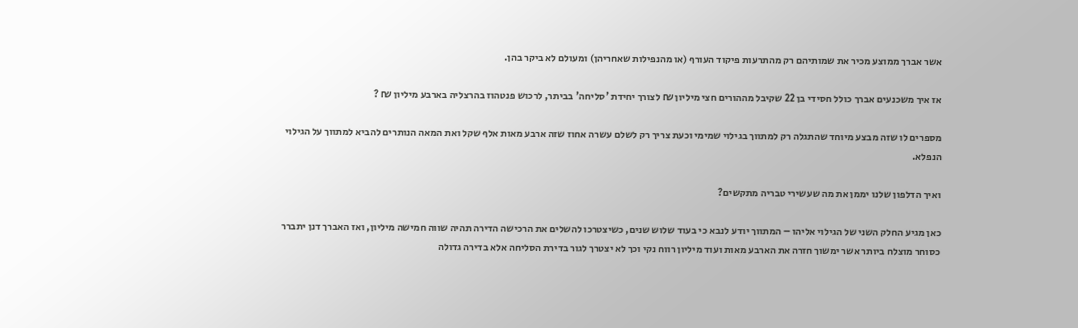אשר אברך ממוצע מכיר את שמותיהם רק מהתרעות פיקוד העורף (או מהנפילות שאחריהן) ומעולם לא ביקר בהן.

אז איך משכנעים אברך כולל חסידי בן 22 שקיבל מההורים חצי מיליון ₪ לצורך יחידת 'סליחה' בביתר, לרכוש פנטהוז בהרצליה בארבע מיליון ₪ ?

מספרים לו שזה מבצע מיוחד שהתגלה רק למתווך בגילוי שמימי וכעת צריך רק לשלם עשרה אחוז שזה ארבע מאות אלף שקל ואת המאה הנותרים להביא למתווך על הגילוי הנפלא.

ואיך הדלפון שלנו יממן את מה שעשירי טבריה מתקשים?

כאן מגיע החלק השני של הגילוי אליהו – המתווך יודע לנבא כי בעוד שלוש שנים, כשיצטרכו להשלים את הרכישה הדירה תהיה שווה חמישה מיליון, ואז האברך דנן יתברר כסוחר מוצלח ביותר אשר ימשוך חזרה את הארבע מאות ועוד מיליון רווח נקי וכך לא יצטרך לגור בדירת הסליחה אלא בדירה גדולה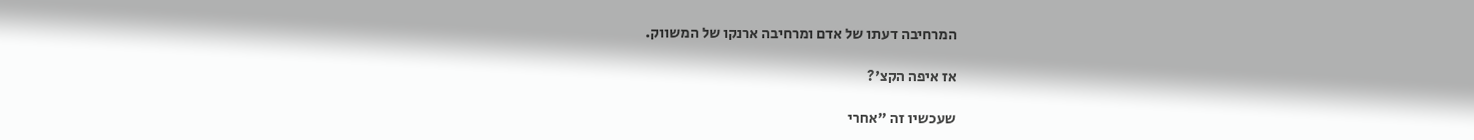המרחיבה דעתו של אדם ומרחיבה ארנקו של המשווק.

אז איפה הקצ'?

שעכשיו זה "אחרי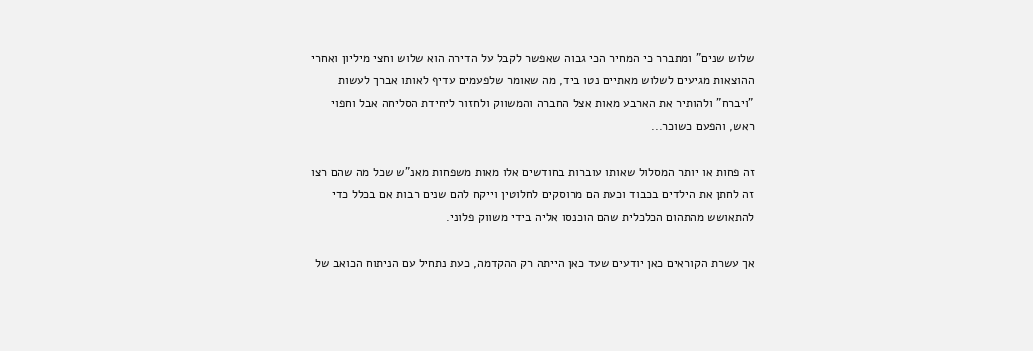שלוש שנים" ומתברר כי המחיר הכי גבוה שאפשר לקבל על הדירה הוא שלוש וחצי מיליון ואחרי ההוצאות מגיעים לשלוש מאתיים נטו ביד, מה שאומר שלפעמים עדיף לאותו אברך לעשות "ויברח" ולהותיר את הארבע מאות אצל החברה והמשווק ולחזור ליחידת הסליחה אבל וחפוי ראש, והפעם כשוכר...

זה פחות או יותר המסלול שאותו עוברות בחודשים אלו מאות משפחות מאנ"ש שכל מה שהם רצו זה לחתן את הילדים בכבוד וכעת הם מרוסקים לחלוטין וייקח להם שנים רבות אם בכלל כדי להתאושש מהתהום הכלכלית שהם הוכנסו אליה בידי משווק פלוני.

אך עשרת הקוראים כאן יודעים שעד כאן הייתה רק ההקדמה, כעת נתחיל עם הניתוח הכואב של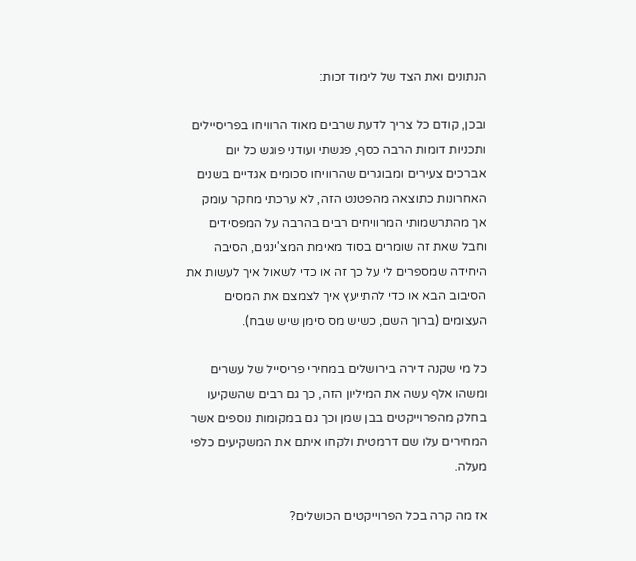הנתונים ואת הצד של לימוד זכות:

ובכן, קודם כל צריך לדעת שרבים מאוד הרוויחו בפריסיילים ותכניות דומות הרבה כסף, פגשתי ועודני פוגש כל יום אברכים צעירים ומבוגרים שהרוויחו סכומים אגדיים בשנים האחרונות כתוצאה מהפטנט הזה, לא ערכתי מחקר עומק אך מהתרשמותי המרוויחים רבים בהרבה על המפסידים וחבל שאת זה שומרים בסוד מאימת המצ'ינגים, הסיבה היחידה שמספרים לי על כך זה או כדי לשאול איך לעשות את הסיבוב הבא או כדי להתייעץ איך לצמצם את המסים העצומים (ברוך השם, כשיש מס סימן שיש שבח).

כל מי שקנה דירה בירושלים במחירי פריסייל של עשרים ומשהו אלף עשה את המיליון הזה, כך גם רבים שהשקיעו בחלק מהפרוייקטים בבן שמן וכך גם במקומות נוספים אשר המחירים עלו שם דרמטית ולקחו איתם את המשקיעים כלפי מעלה.

אז מה קרה בכל הפרוייקטים הכושלים?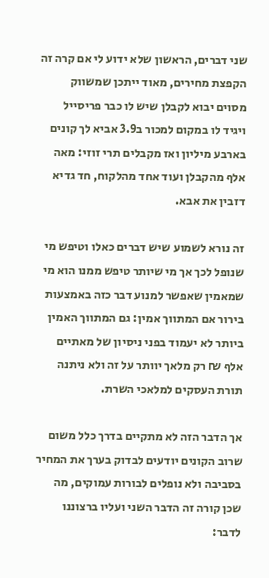שני דברים, הראשון שלא ידוע לי אם קרה זה הקפצת מחירים, מאוד ייתכן שמשווק מסוים יבוא לקבלן שיש לו כבר פריסייל ויגיד לו במקום למכור ב3.9 אביא לך קונים בארבע מיליון ואז מקבלים תרי זוזי: מאה אלף מהקבלן ועוד אחד מהלקוח, חד גדיא דזבין את אבא.

זה נורא לשמוע שיש דברים כאלו וטיפש מי שנופל לכך אך מי שיותר טיפש ממנו הוא מי שמאמין שאפשר למנוע דבר כזה באמצעות בירור אם המתווך אמין: גם המתווך האמין ביותר לא יעמוד בפני ניסיון של מאתיים אלף ₪ רק מלאך יוותר על זה ולא ניתנה תורת העסקים למלאכי השרת.

אך הדבר הזה לא מתקיים בדרך כלל משום שרוב הקונים יודעים לבדוק בערך את המחיר בסביבה ולא נופלים לבורות עמוקים, מה שכן קורה זה הדבר השני ועליו ברצוננו לדבר: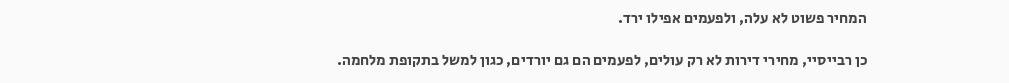המחיר פשוט לא עלה, ולפעמים אפילו ירד.

כן רבייסיי, מחירי דירות לא רק עולים, לפעמים הם גם יורדים, כגון למשל בתקופת מלחמה.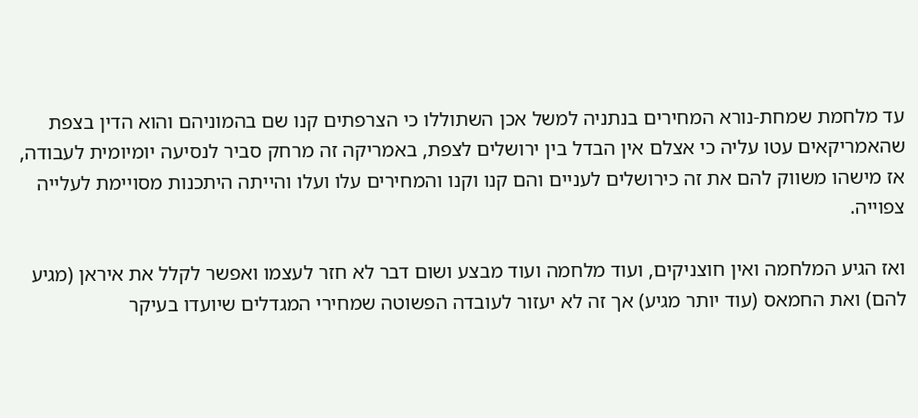עד מלחמת שמחת-נורא המחירים בנתניה למשל אכן השתוללו כי הצרפתים קנו שם בהמוניהם והוא הדין בצפת שהאמריקאים עטו עליה כי אצלם אין הבדל בין ירושלים לצפת, באמריקה זה מרחק סביר לנסיעה יומיומית לעבודה, אז מישהו משווק להם את זה כירושלים לעניים והם קנו וקנו והמחירים עלו ועלו והייתה היתכנות מסויימת לעלייה צפוייה.

ואז הגיע המלחמה ואין חוצניקים, ועוד מלחמה ועוד מבצע ושום דבר לא חזר לעצמו ואפשר לקלל את איראן (מגיע להם) ואת החמאס (עוד יותר מגיע) אך זה לא יעזור לעובדה הפשוטה שמחירי המגדלים שיועדו בעיקר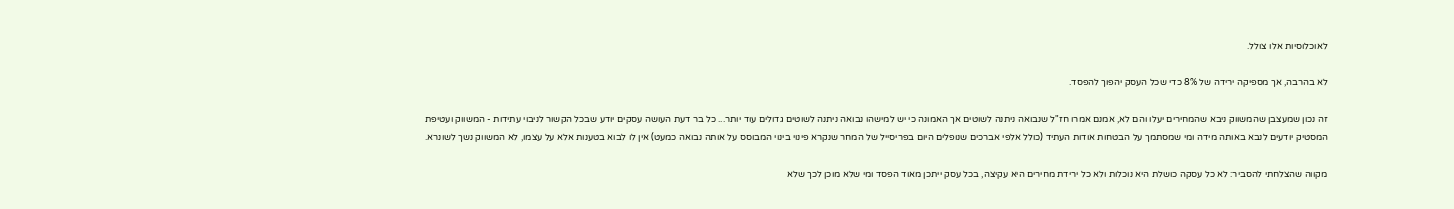לאוכלוסיות אלו צולל.

לא בהרבה, אך מספיקה ירידה של 8% כדי שכל העסק יהפוך להפסד.

זה נכון שמעצבן שהמשווק ניבא שהמחירים יעלו והם לא, אמנם אמרו חז"ל שנבואה ניתנה לשוטים אך האמונה כי יש למישהו נבואה ניתנה לשוטים גדולים עוד יותר... כל בר דעת העושה עסקים יודע שבכל הקשור לניבוי עתידות - המשווק ועטיפת המסטיק יודעים לנבא באותה מידה ומי שמסתמך על הבטחות אודות העתיד (כולל אלפי אברכים שנופלים היום בפריסייל של המחר שנקרא פינוי בינוי המבוסס על אותה נבואה כמעט) אין לו לבוא בטענות אלא על עצמו, לא המשווק נשך לשונרא.

מקווה שהצלחתי להסביר: לא כל עסקה כושלת היא נוכלות ולא כל ירידת מחירים היא עקיצה, בכל עסק ייתכן מאוד הפסד ומי שלא מוכן לכך שלא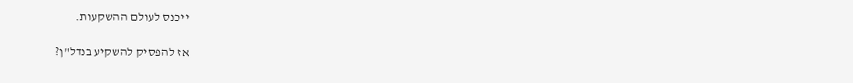ייכנס לעולם ההשקעות.

אז להפסיק להשקיע בנדל"ן?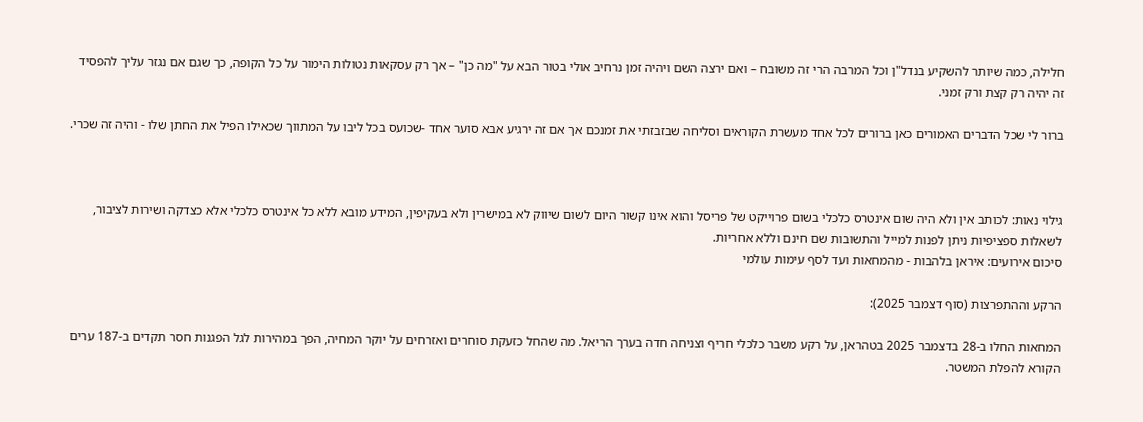חלילה, כמה שיותר להשקיע בנדל"ן וכל המרבה הרי זה משובח – ואם ירצה השם ויהיה זמן נרחיב אולי בטור הבא על "מה כן" – אך רק עסקאות נטולות הימור על כל הקופה, כך שגם אם נגזר עליך להפסיד זה יהיה רק קצת ורק זמני.

ברור לי שכל הדברים האמורים כאן ברורים לכל אחד מעשרת הקוראים וסליחה שבזבזתי את זמנכם אך אם זה ירגיע אבא סוער אחד -שכועס בכל ליבו על המתווך שכאילו הפיל את החתן שלו - והיה זה שכרי.



גילוי נאות: לכותב אין ולא היה שום אינטרס כלכלי בשום פרוייקט של פריסל והוא אינו קשור היום לשום שיווק לא במישרין ולא בעקיפין, המידע מובא ללא כל אינטרס כלכלי אלא כצדקה ושירות לציבור, לשאלות ספציפיות ניתן לפנות למייל והתשובות שם חינם וללא אחריות.
סיכום אירועים: איראן בלהבות - מהמחאות ועד לסף עימות עולמי

הרקע וההתפרצות (סוף דצמבר 2025):

המחאות החלו ב-28 בדצמבר 2025 בטהראן, על רקע משבר כלכלי חריף וצניחה חדה בערך הריאל. מה שהחל כזעקת סוחרים ואזרחים על יוקר המחיה, הפך במהירות לגל הפגנות חסר תקדים ב-187 ערים הקורא להפלת המשטר.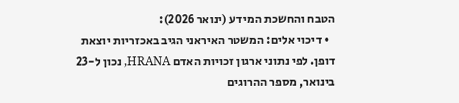הטבח והחשכת המידע (ינואר 2026):
  • דיכוי אלים: המשטר האיראני הגיב באכזריות יוצאת דופן. לפי נתוני ארגון זכויות האדם HRANA, נכון ל-23 בינואר, מספר ההרוגים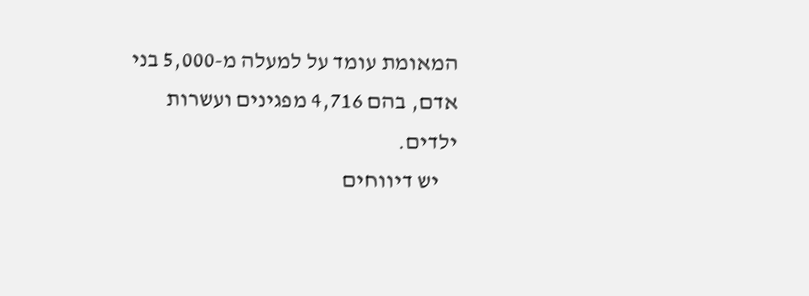המאומת עומד על למעלה מ-5,000 בני אדם, בהם 4,716 מפגינים ועשרות ילדים.
    יש דיווחים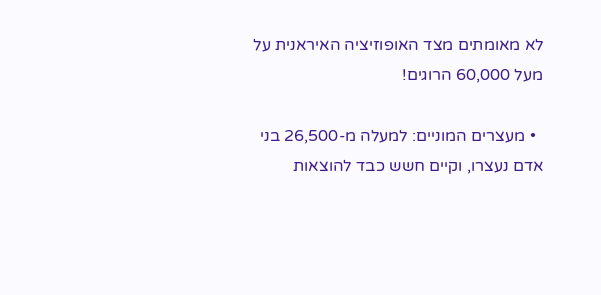לא מאומתים מצד האופוזיציה האיראנית על מעל 60,000 הרוגים!

  • מעצרים המוניים: למעלה מ-26,500 בני אדם נעצרו, וקיים חשש כבד להוצאות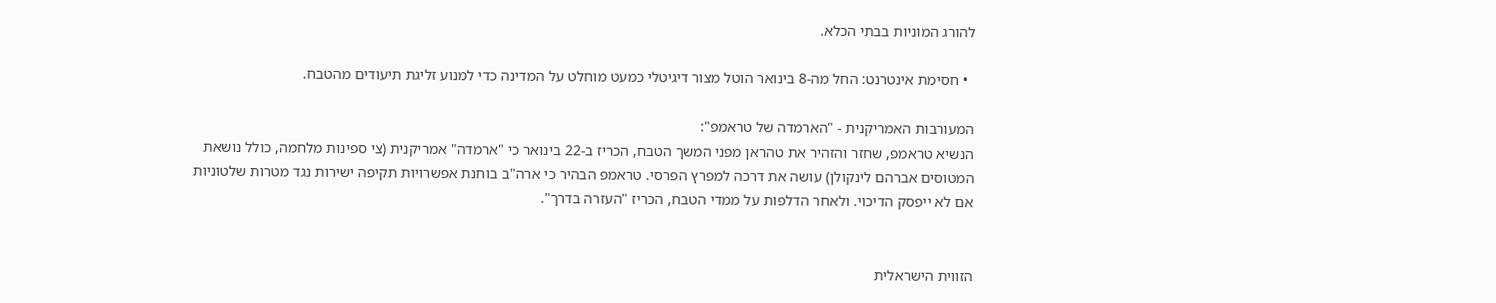להורג המוניות בבתי הכלא.

  • חסימת אינטרנט: החל מה-8 בינואר הוטל מצור דיגיטלי כמעט מוחלט על המדינה כדי למנוע זליגת תיעודים מהטבח.

המעורבות האמריקנית - "הארמדה של טראמפ":
הנשיא טראמפ, שחזר והזהיר את טהראן מפני המשך הטבח, הכריז ב-22 בינואר כי "ארמדה" אמריקנית (צי ספינות מלחמה, כולל נושאת המטוסים אברהם לינקולן) עושה את דרכה למפרץ הפרסי. טראמפ הבהיר כי ארה"ב בוחנת אפשרויות תקיפה ישירות נגד מטרות שלטוניות אם לא ייפסק הדיכוי. ולאחר הדלפות על ממדי הטבח, הכריז "העזרה בדרך".


הזווית הישראלית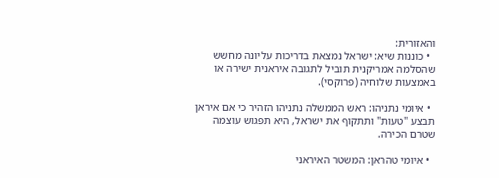והאזורית:
  • כוננות שיא: ישראל נמצאת בדריכות עליונה מחשש שהסלמה אמריקנית תוביל לתגובה איראנית ישירה או באמצעות שלוחיה (פרוקסי).

  • איומי נתניהו: ראש הממשלה נתניהו הזהיר כי אם איראן תבצע "טעות" ותתקוף את ישראל, היא תפגוש עוצמה שטרם הכירה.

  • איומי טהראן: המשטר האיראני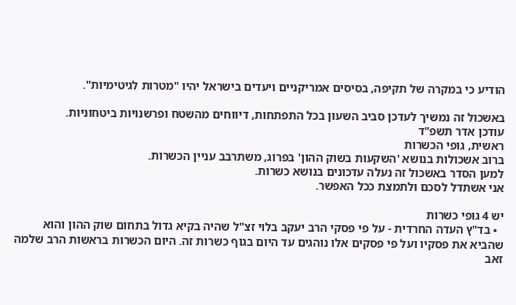הודיע כי במקרה של תקיפה, בסיסים אמריקניים ויעדים בישראל יהיו "מטרות לגיטימיות".

באשכול זה נמשיך לעדכן סביב השעון בכל התפתחות, דיווחים מהשטח ופרשנויות ביטחוניות.
עודכן אדר תשפ"ד
ראשית, גופי הכשרות
ברוב אשכולות בנושא 'השקעות בשוק ההון' בפרוג, משתרבב עניין הכשרות.
למען הסדר באשכול זה נעלה עדכונים בנושא כשרות.
אני אשתדל לסכם ולתמצת ככל האפשר.

יש 4 גופי כשרות
  • בד"ץ העדה החרדית - על פי פסקי הרב יעקב בלוי זצ"ל שהיה בקיא גדול בתחום שוק ההון והוא שהביא את פסקיו ועל פי פסקים אלו נוהגים עד היום בגוף כשרות זה. היום הכשרות בראשות הרב שלמה זאב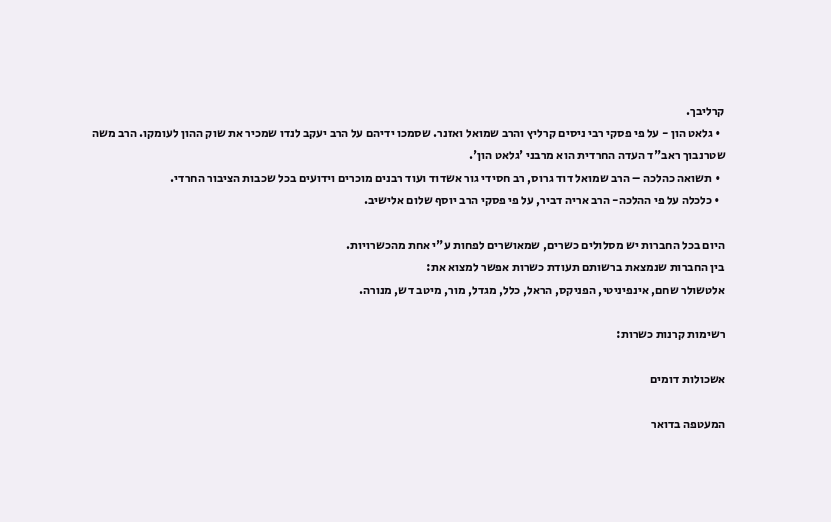קרליבך.
  • גלאט הון - על פי פסקי רבי ניסים קרליץ והרב שמואל ואזנר. שסמכו ידיהם על הרב יעקב לנדו שמכיר את שוק ההון לעומקו. הרב משה שטרנבוך ראב"ד העדה החרדית הוא מרבני 'גלאט הון'.
  • תשואה כהלכה – הרב שמואל דוד גרוס, רב חסידי גור אשדוד ועוד רבנים מוכרים וידועים בכל שכבות הציבור החרדי.
  • כלכלה על פי ההלכה- הרב אריה דביר, על פי פסקי הרב יוסף שלום אלישיב.

היום בכל החברות יש מסלולים כשרים, שמאושרים לפחות ע"י אחת מהכשרויות.
בין החברות שנמצאת ברשותם תעודת כשרות אפשר למצוא את:
אלטשולר שחם, אינפיניטי, הפניקס, הראל, כלל, מגדל, מור, מיטב דש, מנורה.

רשימות קרנות כשרות:

אשכולות דומים

המעטפה בדואר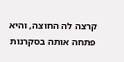קרצה לה החוצה, והיא פתחה אותה בסקרנות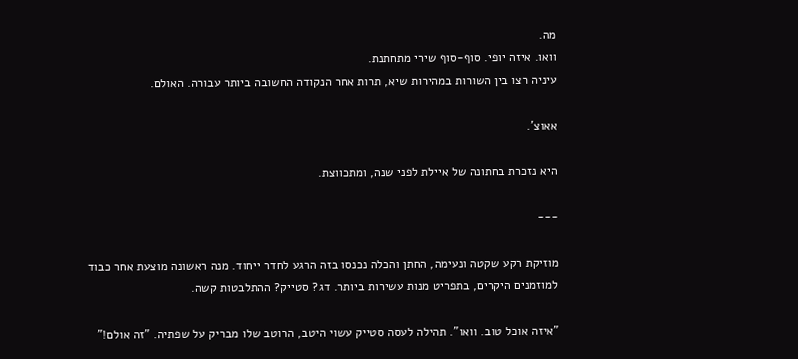מה.
וואו. איזה יופי. סוף-סוף שירי מתחתנת.
עיניה רצו בין השורות במהירות שיא, תרות אחר הנקודה החשובה ביותר עבורה. האולם.

אאוצ'.

היא נזכרת בחתונה של איילת לפני שנה, ומתכווצת.

---

מוזיקת רקע שקטה ונעימה, החתן והכלה נכנסו בזה הרגע לחדר ייחוד. מנה ראשונה מוצעת אחר כבוד למוזמנים היקרים, בתפריט מנות עשירות ביותר. דג? סטייק? ההתלבטות קשה.

"איזה אוכל טוב. וואו". תהילה לעסה סטייק עשוי היטב, הרוטב שלו מבריק על שפתיה. "זה אולם!"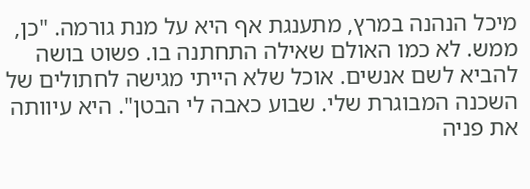מיכל הנהנה במרץ, מתענגת אף היא על מנת גורמה. "כן, ממש. לא כמו האולם שאילה התחתנה בו. פשוט בושה להביא לשם אנשים. אוכל שלא הייתי מגישה לחתולים של השכנה המבוגרת שלי. שבוע כאבה לי הבטן". היא עיוותה את פניה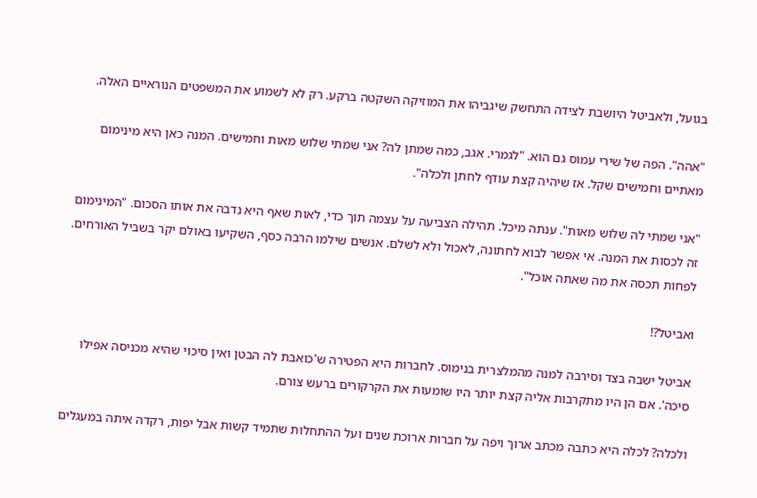בגועל, ולאביטל היושבת לצידה התחשק שיגביהו את המוזיקה השקטה ברקע. רק לא לשמוע את המשפטים הנוראיים האלה.

"אהה". הפה של שירי עמוס גם הוא. "לגמרי. אגב, כמה שמתן לה? אני שמתי שלוש מאות וחמישים. המנה כאן היא מינימום מאתיים וחמישים שקל. אז שיהיה קצת עודף לחתן ולכלה".

"אני שמתי לה שלוש מאות". ענתה מיכל. תהילה הצביעה על עצמה תוך כדי, לאות שאף היא נדבה את אותו הסכום. "המינימום זה לכסות את המנה. אי אפשר לבוא לחתונה, לאכול ולא לשלם. אנשים שילמו הרבה כסף, השקיעו באולם יקר בשביל האורחים. לפחות תכסה את מה שאתה אוכל".

ואביטל?!

אביטל ישבה בצד וסירבה למנה מהמלצרית בנימוס. לחברות היא הפטירה ש'כואבת לה הבטן ואין סיכוי שהיא מכניסה אפילו סיכה'. אם הן היו מתקרבות אליה קצת יותר היו שומעות את הקרקורים ברעש צורם.

ולכלה? לכלה היא כתבה מכתב ארוך ויפה על חברוּת ארוכת שנים ועל ההתחלות שתמיד קשות אבל יפות, רקדה איתה במעגלים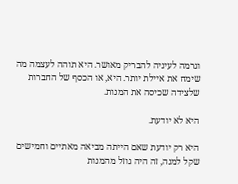וגרמה לעיניה להבריק מאושר. היא תוהה לעצמה מה שימח את איילת יותר. היא, או הכסף של החברות שלצידה שכיסה את המנות.

היא לא יודעת.

היא רק יודעת שאם הייתה מביאה מאתיים וחמישים שקל למנה, זה היה גוזל מהמנות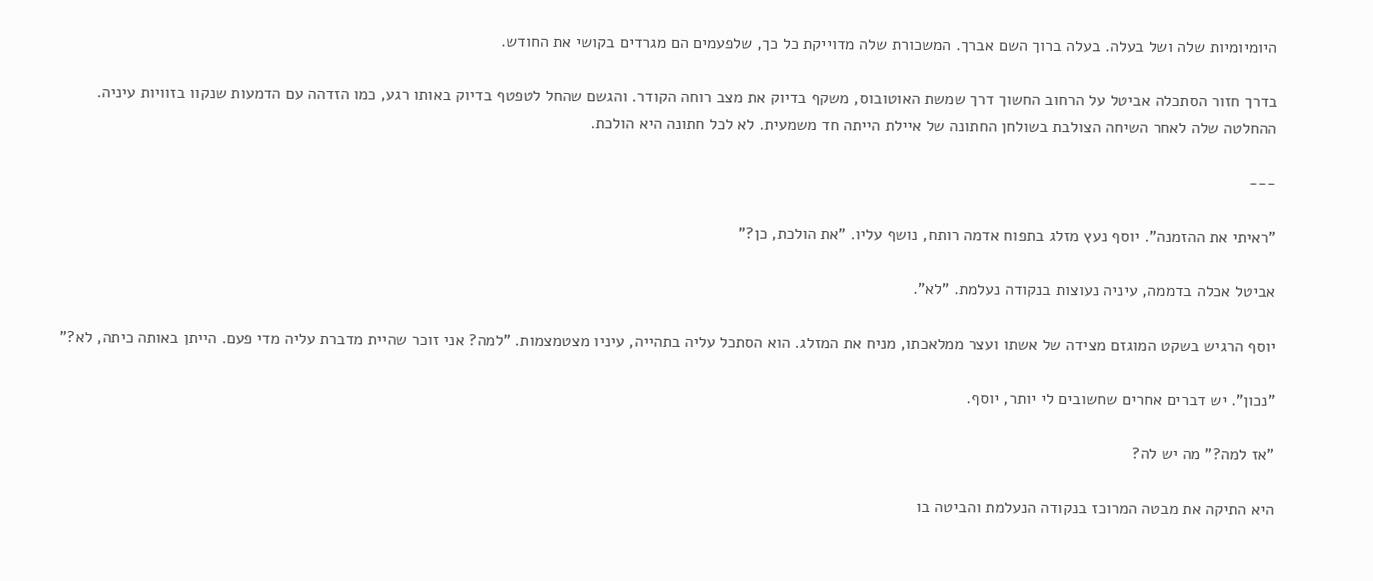היומיומיות שלה ושל בעלה. בעלה ברוך השם אברך. המשכורת שלה מדוייקת כל כך, שלפעמים הם מגרדים בקושי את החודש.

בדרך חזור הסתכלה אביטל על הרחוב החשוך דרך שמשת האוטובוס, משקף בדיוק את מצב רוחה הקודר. והגשם שהחל לטפטף בדיוק באותו רגע, כמו הזדהה עם הדמעות שנקוו בזוויות עיניה. ההחלטה שלה לאחר השיחה הצולבת בשולחן החתונה של איילת הייתה חד משמעית. לא לכל חתונה היא הולכת.

---

"ראיתי את ההזמנה". יוסף נעץ מזלג בתפוח אדמה רותח, נושף עליו. "את הולכת, כן?"

אביטל אכלה בדממה, עיניה נעוצות בנקודה נעלמת. "לא".

יוסף הרגיש בשקט המוגזם מצידה של אשתו ועצר ממלאכתו, מניח את המזלג. הוא הסתכל עליה בתהייה, עיניו מצטמצמות. "למה? אני זוכר שהיית מדברת עליה מדי פעם. הייתן באותה כיתה, לא?"

"נכון". יש דברים אחרים שחשובים לי יותר, יוסף.

"אז למה?" מה יש לה?

היא התיקה את מבטה המרוכז בנקודה הנעלמת והביטה בו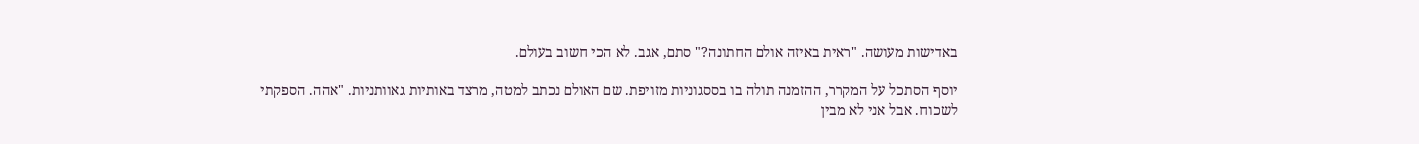באדישות מעושה. "ראית באיזה אולם החתונה?" סתם, אגב. לא הכי חשוב בעולם.

יוסף הסתכל על המקרר, ההזמנה תולה בו בססגוניות מזויפת. שם האולם נכתב למטה, מרצד באותיות גאוותניות. "אהה. הספקתי לשכוח. אבל אני לא מבין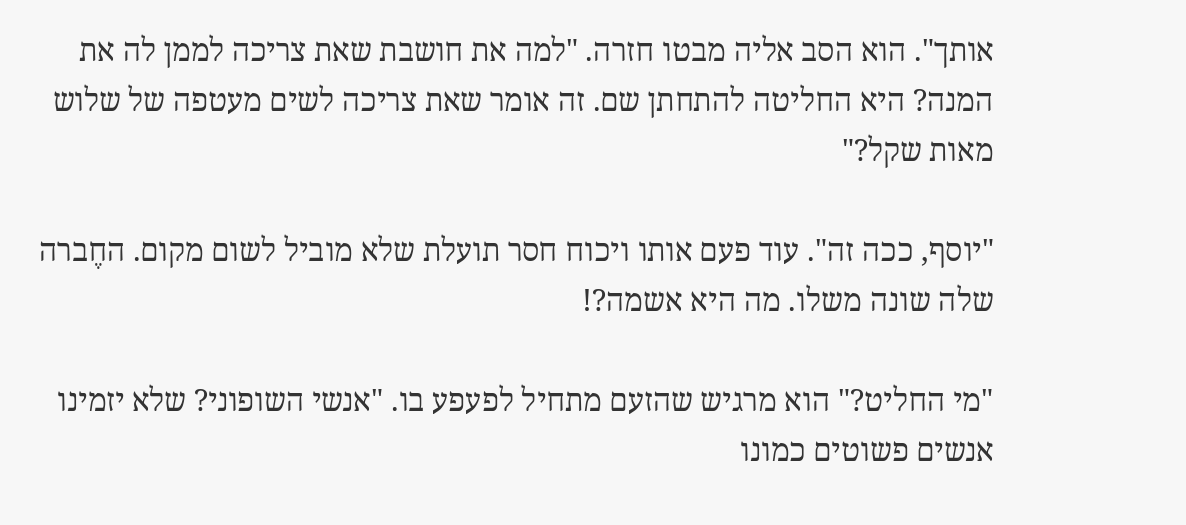אותך". הוא הסב אליה מבטו חזרה. "למה את חושבת שאת צריכה לממן לה את המנה? היא החליטה להתחתן שם. זה אומר שאת צריכה לשים מעטפה של שלוש מאות שקל?"

"יוסף, ככה זה". עוד פעם אותו ויכוח חסר תועלת שלא מוביל לשום מקום. החֶברה שלה שונה משלו. מה היא אשמה?!

"מי החליט?" הוא מרגיש שהזעם מתחיל לפעפע בו. "אנשי השופוני? שלא יזמינו אנשים פשוטים כמונו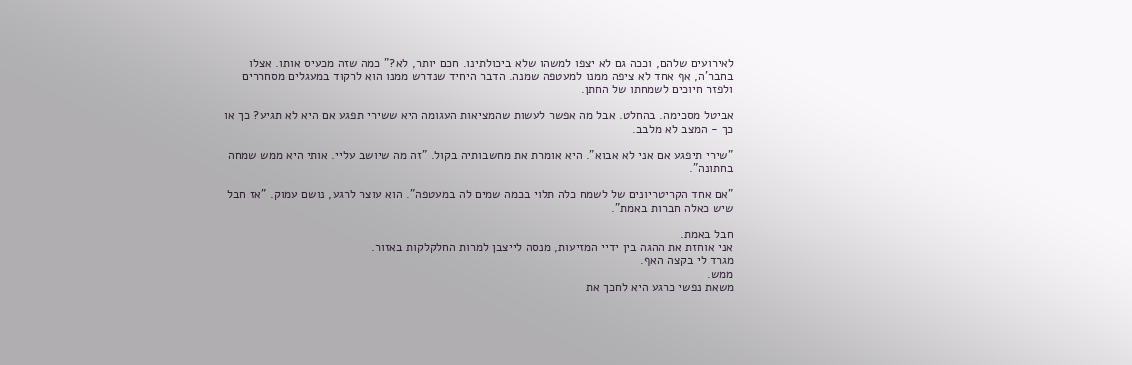לאירועים שלהם, וככה גם לא יצפו למשהו שלא ביכולתינו. חכם יותר, לא?" כמה שזה מכעיס אותו. אצלו בחבר'ה, אף אחד לא ציפה ממנו למעטפה שמנה. הדבר היחיד שנדרש ממנו הוא לרקוד במעגלים מסחררים ולפזר חיוכים לשמחתו של החתן.

אביטל מסכימה. בהחלט. אבל מה אפשר לעשות שהמציאות העגומה היא ששירי תפגע אם היא לא תגיע? כך או כך - המצב לא מלבב.

"שירי תיפגע אם אני לא אבוא". היא אומרת את מחשבותיה בקול. "זה מה שיושב עליי. אותי היא ממש שמחה בחתונה".

"אם אחד הקריטריונים של לשמח כלה תלוי בכמה שמים לה במעטפה". הוא עוצר לרגע, נושם עמוק. "אז חבל שיש כאלה חברות באמת".

חבל באמת.
אני אוחזת את ההגה בין ידיי המזיעות, מנסה לייצבן למרות החלקלקות באזור.
מגרד לי בקצה האף.
ממש.
משאת נפשי כרגע היא לחכך את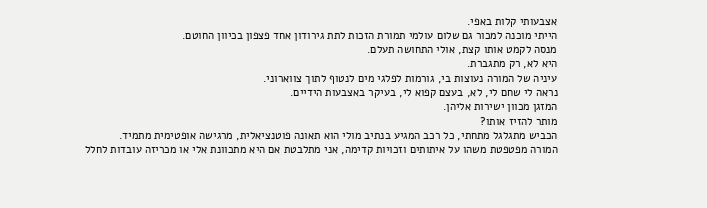אצבעותי קלות באפי.
הייתי מוכנה למכור גם שלום עולמי תמורת הזכות לתת גירודון אחד פצפון בכיוון החוטם.
מנסה לקמט אותו קצת, אולי התחושה תעלם.
היא לא, רק מתגברת.
עיניה של המורה נעוצות בי, גורמות לפלגי מים לנטוף לתוך צווארוני.
נראה לי שחם לי, לא, בעצם קפוא לי, בעיקר באצבעות הידיים.
המזגן מכוון ישירות אליהן.
מותר להזיז אותו?
הכביש מתגלגל מתחתי, כל רכב המגיע בנתיב מולי הוא תאונה פוטנציאלית, מרגישה אופטימית מתמיד.
המורה מפטפטת משהו על איתותים וזכויות קדימה, אני מתלבטת אם היא מתכוונת אלי או מכריזה עובדות לחלל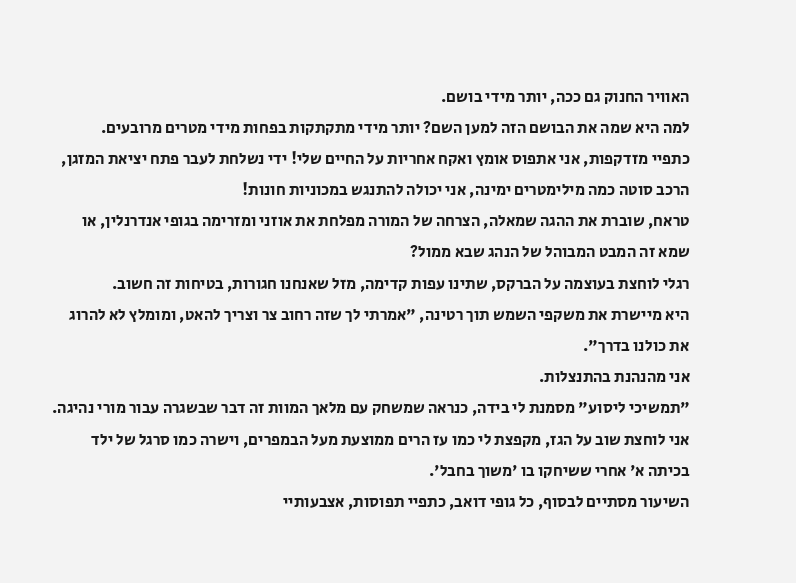האוויר החנוק גם ככה, יותר מידי בושם.
למה היא שמה את הבושם הזה למען השם? יותר מידי מתקתקות בפחות מידי מטרים מרובעים.
כתפיי מזדקפות, אני אתפוס אומץ ואקח אחריות על החיים שלי! ידי נשלחת לעבר פתח יציאת המזגן, הרכב סוטה כמה מילימטרים ימינה, אני יכולה להתנגש במכוניות חונות!
טראח, שוברת את ההגה שמאלה, הצרחה של המורה מפלחת את אוזני ומזרימה בגופי אנדרנלין, או שמא זה המבט המבוהל של הנהג שבא ממול?
רגלי לוחצת בעוצמה על הברקס, שתינו עפות קדימה, מזל שאנחנו חגורות, בטיחות זה חשוב.
היא מיישרת את משקפי השמש תוך רטינה, "אמרתי לך שזה רחוב צר וצריך להאט, ומומלץ לא להרוג את כולנו בדרך".
אני מהנהנת בהתנצלות.
"תמשיכי ליסוע" מסמנת לי בידה, כנראה שמשחק עם מלאך המוות זה דבר שבשגרה עבור מורי נהיגה.
אני לוחצת שוב על הגז, מקפצת לי כמו עז הרים ממוצעת מעל הבמפרים, וישרה כמו סרגל של ילד בכיתה א' אחרי ששיחקו בו 'משוך בחבל'.
השיעור מסתיים לבסוף, כל גופי דואב, כתפיי תפוסות, אצבעותיי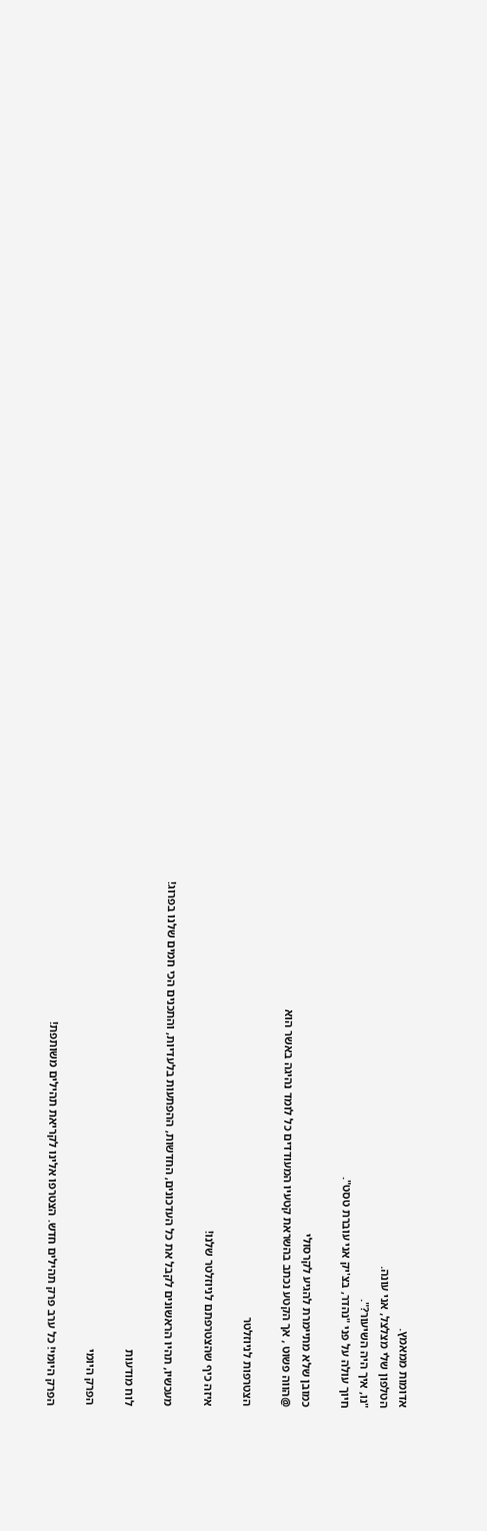אדומות ממאמץ.
הטלפון שלי מצלצל, אני עונה.
"נו, איך היה השיעור?".
חיוך עולה על פני "נהדר, בצ'יק אני עוברת טסט".

כמובן שלא מתיימרת להגיע לקרסולי
@הווה פשוט , אך הקטע נכתב בהשראת קטעיו המעודדים כל לומד נהיגה באשר הוא

הצטרפות לניוזלטר

איזה כיף שהצטרפתם לניוזלטר שלנו!

מעכשיו, תהיו הראשונים לקבל את כל העדכונים, החדשות, ההפתעות בלעדיות, והתכנים הכי חמים שלנו בפרוג!

לוח מודעות

הפרק היומי

הפרק היומי! כל ערב פרק תהילים חדש. הצטרפו אלינו לקריאת תהילים משותפת!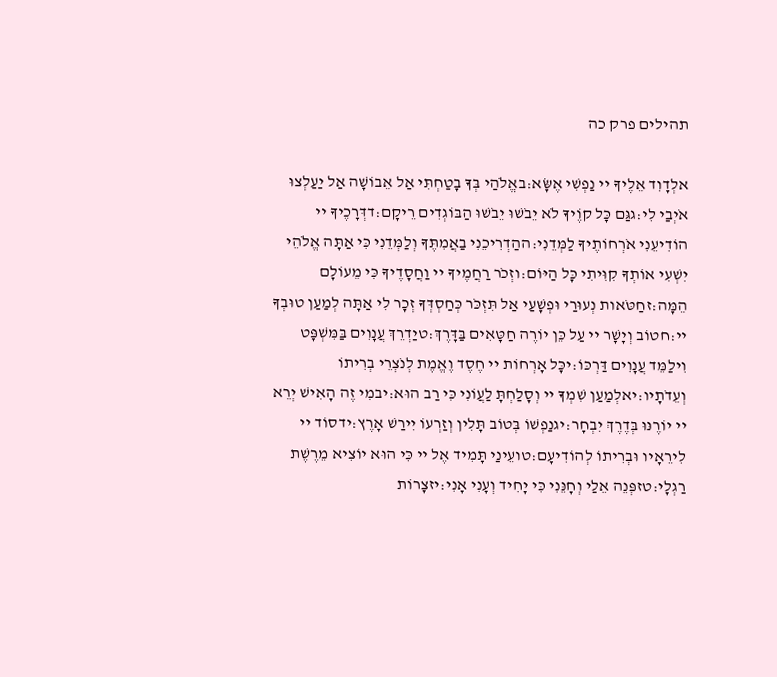תהילים פרק כה

אלְדָוִד אֵלֶיךָ יי נַפְשִׁי אֶשָּׂא:באֱלֹהַי בְּךָ בָטַחְתִּי אַל אֵבוֹשָׁה אַל יַעַלְצוּ אֹיְבַי לִי:גגַּם כָּל קוֶֹיךָ לֹא יֵבֹשׁוּ יֵבֹשׁוּ הַבּוֹגְדִים רֵיקָם:דדְּרָכֶיךָ יי הוֹדִיעֵנִי אֹרְחוֹתֶיךָ לַמְּדֵנִי:ההַדְרִיכֵנִי בַאֲמִתֶּךָ וְלַמְּדֵנִי כִּי אַתָּה אֱלֹהֵי יִשְׁעִי אוֹתְךָ קִוִּיתִי כָּל הַיּוֹם:וזְכֹר רַחֲמֶיךָ יי וַחֲסָדֶיךָ כִּי מֵעוֹלָם הֵמָּה:זחַטֹּאות נְעוּרַי וּפְשָׁעַי אַל תִּזְכֹּר כְּחַסְדְּךָ זְכָר לִי אַתָּה לְמַעַן טוּבְךָ יי:חטוֹב וְיָשָׁר יי עַל כֵּן יוֹרֶה חַטָּאִים בַּדָּרֶךְ:טיַדְרֵךְ עֲנָוִים בַּמִּשְׁפָּט וִילַמֵּד עֲנָוִים דַּרְכּוֹ:יכָּל אָרְחוֹת יי חֶסֶד וֶאֱמֶת לְנֹצְרֵי בְרִיתוֹ וְעֵדֹתָיו:יאלְמַעַן שִׁמְךָ יי וְסָלַחְתָּ לַעֲוֹנִי כִּי רַב הוּא:יבמִי זֶה הָאִישׁ יְרֵא יי יוֹרֶנּוּ בְּדֶרֶךְ יִבְחָר:יגנַפְשׁוֹ בְּטוֹב תָּלִין וְזַרְעוֹ יִירַשׁ אָרֶץ:ידסוֹד יי לִירֵאָיו וּבְרִיתוֹ לְהוֹדִיעָם:טועֵינַי תָּמִיד אֶל יי כִּי הוּא יוֹצִיא מֵרֶשֶׁת רַגְלָי:טזפְּנֵה אֵלַי וְחָנֵּנִי כִּי יָחִיד וְעָנִי אָנִי:יזצָרוֹת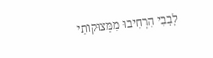לְבָבִי הִרְחִיבוּ מִמְּצוּקוֹתַי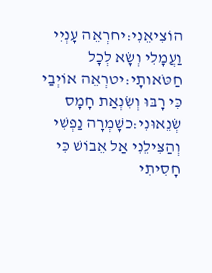הוֹצִיאֵנִי:יחרְאֵה עָנְיִי וַעֲמָלִי וְשָׂא לְכָל חַטֹּאותָי:יטרְאֵה אוֹיְבַי כִּי רָבּוּ וְשִׂנְאַת חָמָס שְׂנֵאוּנִי:כשָׁמְרָה נַפְשִׁי וְהַצִּילֵנִי אַל אֵבוֹשׁ כִּי חָסִיתִי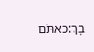בָךְ:כאתֹּם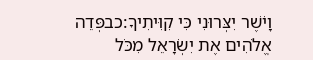וָיֹשֶׁר יִצְּרוּנִי כִּי קִוִּיתִיךָ:כבפְּדֵה אֱלֹהִים אֶת יִשְׂרָאֵל מִכֹּל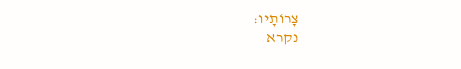צָרוֹתָיו:
נקרא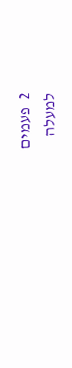2  פעמים
למעלה